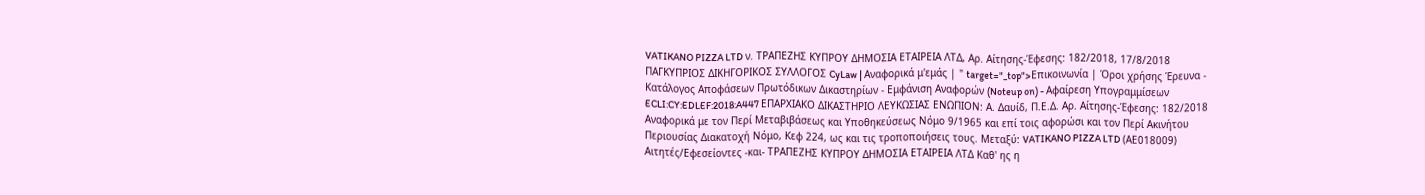VATIKANO PIZZA LTD ν. ΤΡΑΠΕΖΗΣ ΚΥΠΡΟΥ ΔΗΜΟΣΙΑ ΕΤΑΙΡΕΙΑ ΛΤΔ, Αρ. Αίτησης-Έφεσης: 182/2018, 17/8/2018 ΠΑΓΚΥΠΡΙΟΣ ΔΙΚΗΓΟΡΙΚΟΣ ΣΥΛΛΟΓΟΣ CyLaw | Αναφορικά μ'εμάς | " target="_top">Επικοινωνία | Όροι χρήσης Έρευνα - Κατάλογος Αποφάσεων Πρωτόδικων Δικαστηρίων - Εμφάνιση Αναφορών (Noteup on) - Αφαίρεση Υπογραμμίσεων ECLI:CY:EDLEF:2018:A447 ΕΠΑΡΧΙΑΚΟ ΔΙΚΑΣΤΗΡΙΟ ΛΕΥΚΩΣΙΑΣ ΕΝΩΠΙΟΝ: Α. Δαυίδ, Π.Ε.Δ. Αρ. Αίτησης-Έφεσης: 182/2018 Αναφορικά με τον Περί Μεταβιβάσεως και Υποθηκεύσεως Νόμο 9/1965 και επί τοις αφορώσι και τον Περί Ακινήτου Περιουσίας Διακατοχή Νόμο, Κεφ 224, ως και τις τροποποιήσεις τους. Μεταξύ: VATIKANO PIZZA LTD (ΑΕ018009) Αιτητές/Εφεσείοντες -και- ΤΡΑΠΕΖΗΣ ΚΥΠΡΟΥ ΔΗΜΟΣΙΑ ΕΤΑΙΡΕΙΑ ΛΤΔ Καθ' ης η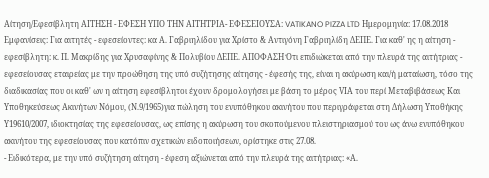Αίτηση/Εφεσίβλητη ΑΙΤΗΣΗ - ΕΦΕΣΗ ΥΠΟ ΤΗΝ ΑΙΤΗΤΡΙΑ- ΕΦΕΣΕΙΟΥΣΑ: VATIKANO PIZZA LTD Ημερομηνία: 17.08.2018 Εμφανίσεις: Για αιτητές - εφεσείοντες: κα Α. Γαβριηλίδου για Χρίστο & Αντιγόνη Γαβριηλίδη ΔΕΠΕ. Για καθ' ης η αίτηση - εφεσίβλητη: κ. Π. Μακρίδης για Χρυσαφίνης & Πολυβίου ΔΕΠΕ. ΑΠΟΦΑΣΗ Ότι επιδιώκεται από την πλευρά της αιτήτριας - εφεσείουσας εταιρείας με την προώθηση της υπό συζήτησης αίτησης - έφεσής της, είναι η ακύρωση και/ή ματαίωση, τόσο της διαδικασίας που οι καθ' ων η αίτηση εφεσίβλητοι έχουν δρομολογήσει με βάση το μέρος VΙΑ του περί Μεταβιβάσεως Kαι Υποθηκεύσεως Ακινήτων Νόμου, (Ν.9/1965)για πώληση του ενυπόθηκου ακινήτου που περιγράφεται στη Δήλωση Υποθήκης Υ19610/2007, ιδιοκτησίας της εφεσείουσας, ως επίσης η ακύρωση του σκοπούμενου πλειστηριασμού του ως άνω ενυπόθηκου ακινήτου της εφεσείουσας που κατόπιν σχετικών ειδοποιήσεων, ορίστηκε στις 27.08.
- Ειδικότερα, με την υπό συζήτηση αίτηση - έφεση αξιώνεται από την πλευρά της αιτήτριας: «Α.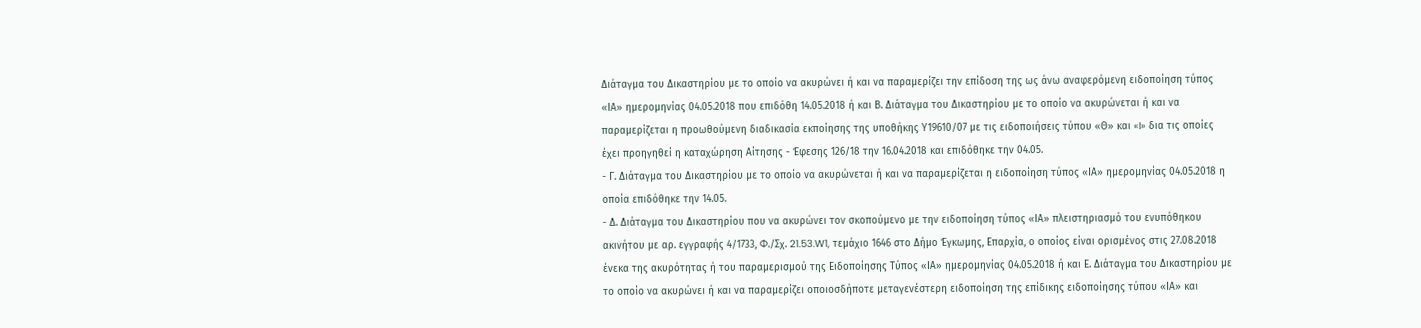Διάταγμα του Δικαστηρίου με το οποίο να ακυρώνει ή και να παραμερίζει την επίδοση της ως άνω αναφερόμενη ειδοποίηση τύπος «ΙΑ» ημερομηνίας 04.05.2018 που επιδόθη 14.05.2018 ή και Β. Διάταγμα του Δικαστηρίου με το οποίο να ακυρώνεται ή και να παραμερίζεται η προωθούμενη διαδικασία εκποίησης της υποθήκης Υ19610/07 με τις ειδοποιήσεις τύπου «Θ» και «I» δια τις οποίες έχει προηγηθεί η καταχώρηση Αίτησης - Έφεσης 126/18 την 16.04.2018 και επιδόθηκε την 04.05.
- Γ. Διάταγμα του Δικαστηρίου με το οποίο να ακυρώνεται ή και να παραμερίζεται η ειδοποίηση τύπος «ΙΑ» ημερομηνίας 04.05.2018 η οποία επιδόθηκε την 14.05.
- Δ. Διάταγμα του Δικαστηρίου που να ακυρώνει τον σκοπούμενο με την ειδοποίηση τύπος «ΙΑ» πλειστηριασμό του ενυπόθηκου ακινήτου με αρ. εγγραφής 4/1733, Φ./Σχ. 21.53.W1, τεμάχιο 1646 στο Δήμο Έγκωμης, Επαρχία, ο οποίος είναι ορισμένος στις 27.08.2018 ένεκα της ακυρότητας ή του παραμερισμού της Ειδοποίησης Τύπος «ΙΑ» ημερομηνίας 04.05.2018 ή και Ε. Διάταγμα του Δικαστηρίου με το οποίο να ακυρώνει ή και να παραμερίζει οποιοσδήποτε μεταγενέστερη ειδοποίηση της επίδικης ειδοποίησης τύπου «ΙΑ» και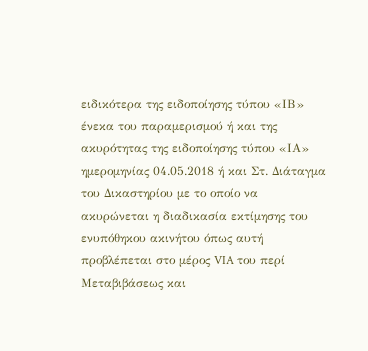ειδικότερα της ειδοποίησης τύπου «ΙΒ» ένεκα του παραμερισμού ή και της ακυρότητας της ειδοποίησης τύπου «ΙΑ» ημερομηνίας 04.05.2018 ή και Στ. Διάταγμα του Δικαστηρίου με το οποίο να ακυρώνεται η διαδικασία εκτίμησης του ενυπόθηκου ακινήτου όπως αυτή προβλέπεται στο μέρος VIA του περί Μεταβιβάσεως και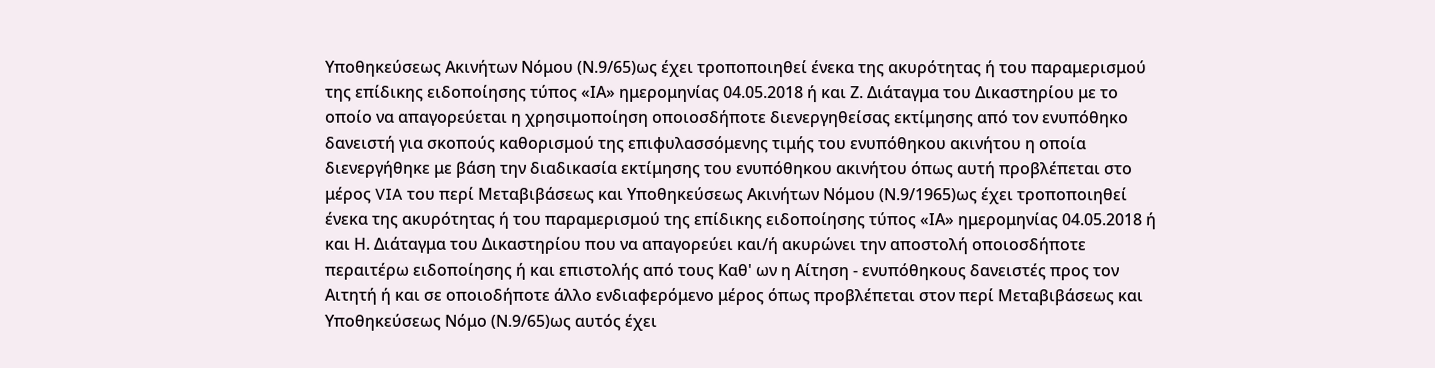Υποθηκεύσεως Ακινήτων Νόμου (Ν.9/65)ως έχει τροποποιηθεί ένεκα της ακυρότητας ή του παραμερισμού της επίδικης ειδοποίησης τύπος «ΙΑ» ημερομηνίας 04.05.2018 ή και Ζ. Διάταγμα του Δικαστηρίου με το οποίο να απαγορεύεται η χρησιμοποίηση οποιοσδήποτε διενεργηθείσας εκτίμησης από τον ενυπόθηκο δανειστή για σκοπούς καθορισμού της επιφυλασσόμενης τιμής του ενυπόθηκου ακινήτου η οποία διενεργήθηκε με βάση την διαδικασία εκτίμησης του ενυπόθηκου ακινήτου όπως αυτή προβλέπεται στο μέρος VIA του περί Μεταβιβάσεως και Υποθηκεύσεως Ακινήτων Νόμου (Ν.9/1965)ως έχει τροποποιηθεί ένεκα της ακυρότητας ή του παραμερισμού της επίδικης ειδοποίησης τύπος «ΙΑ» ημερομηνίας 04.05.2018 ή και Η. Διάταγμα του Δικαστηρίου που να απαγορεύει και/ή ακυρώνει την αποστολή οποιοσδήποτε περαιτέρω ειδοποίησης ή και επιστολής από τους Καθ' ων η Αίτηση - ενυπόθηκους δανειστές προς τον Αιτητή ή και σε οποιοδήποτε άλλο ενδιαφερόμενο μέρος όπως προβλέπεται στον περί Μεταβιβάσεως και Υποθηκεύσεως Νόμο (Ν.9/65)ως αυτός έχει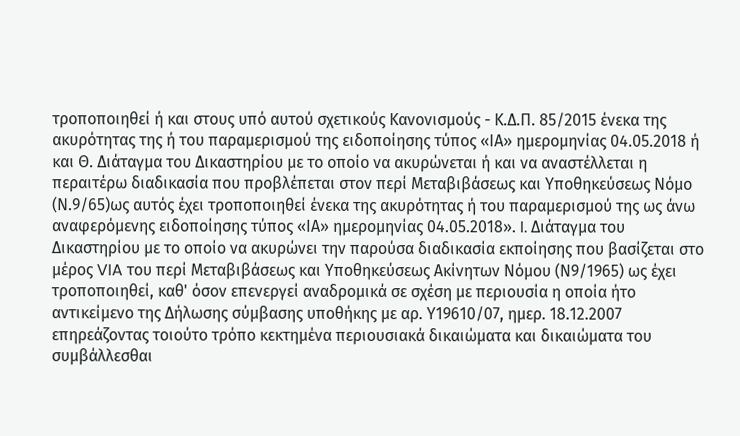τροποποιηθεί ή και στους υπό αυτού σχετικούς Κανονισμούς - Κ.Δ.Π. 85/2015 ένεκα της ακυρότητας της ή του παραμερισμού της ειδοποίησης τύπος «ΙΑ» ημερομηνίας 04.05.2018 ή και Θ. Διάταγμα του Δικαστηρίου με το οποίο να ακυρώνεται ή και να αναστέλλεται η περαιτέρω διαδικασία που προβλέπεται στον περί Μεταβιβάσεως και Υποθηκεύσεως Νόμο (Ν.9/65)ως αυτός έχει τροποποιηθεί ένεκα της ακυρότητας ή του παραμερισμού της ως άνω αναφερόμενης ειδοποίησης τύπος «ΙΑ» ημερομηνίας 04.05.2018». I. Διάταγμα του Δικαστηρίου με το οποίο να ακυρώνει την παρούσα διαδικασία εκποίησης που βασίζεται στο μέρος VIA του περί Μεταβιβάσεως και Υποθηκεύσεως Ακίνητων Νόμου (Ν9/1965) ως έχει τροποποιηθεί, καθ' όσον επενεργεί αναδρομικά σε σχέση με περιουσία η οποία ήτο αντικείμενο της Δήλωσης σύμβασης υποθήκης με αρ. Υ19610/07, ημερ. 18.12.2007 επηρεάζοντας τοιούτο τρόπο κεκτημένα περιουσιακά δικαιώματα και δικαιώματα του συμβάλλεσθαι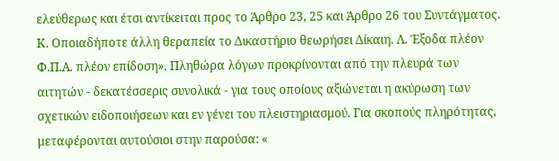ελεύθερως και έτσι αντίκειται προς το Άρθρο 23, 25 και Άρθρο 26 του Συντάγματος. Κ. Οποιαδήποτε άλλη θεραπεία το Δικαστήριο θεωρήσει Δίκαιη. Λ. Έξοδα πλέον Φ.Π.Α. πλέον επίδοση». Πληθώρα λόγων προκρίνονται από την πλευρά των αιτητών - δεκατέσσερις συνολικά - για τους οποίους αξιώνεται η ακύρωση των σχετικών ειδοποιήσεων και εν γένει του πλειστηριασμού. Για σκοπούς πληρότητας, μεταφέρονται αυτούσιοι στην παρούσα: «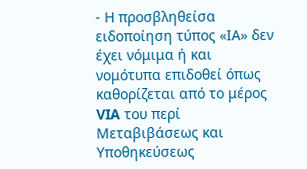- Η προσβληθείσα ειδοποίηση τύπος «ΙΑ» δεν έχει νόμιμα ή και νομότυπα επιδοθεί όπως καθορίζεται από το μέρος VIA του περί Μεταβιβάσεως και Υποθηκεύσεως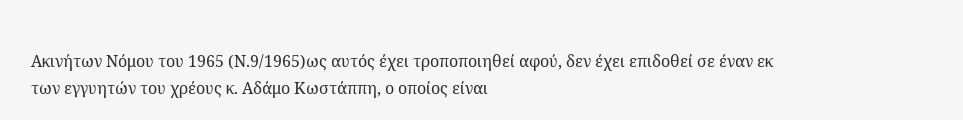Ακινήτων Νόμου του 1965 (Ν.9/1965)ως αυτός έχει τροποποιηθεί αφού, δεν έχει επιδοθεί σε έναν εκ των εγγυητών του χρέους κ. Αδάμο Κωστάππη, ο οποίος είναι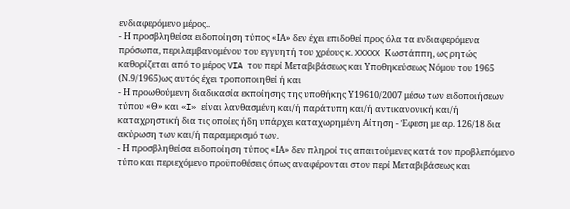ενδιαφερόμενο μέρος..
- Η προσβληθείσα ειδοποίηση τύπος «ΙΑ» δεν έχει επιδοθεί προς όλα τα ενδιαφερόμενα πρόσωπα, περιλαμβανομένου του εγγυητή του χρέους κ. XXXXX Κωστάππη, ως ρητώς καθορίζεται από το μέρος VIA του περί Μεταβιβάσεως και Υποθηκεύσεως Νόμου του 1965 (Ν.9/1965)ως αυτός έχει τροποποιηθεί ή και
- Η προωθούμενη διαδικασία εκποίησης της υποθήκης Υ19610/2007 μέσω των ειδοποιήσεων τύπου «Θ» και «I» είναι λανθασμένη και/ή παράτυπη και/ή αντικανονική και/ή καταχρηστική δια τις οποίες ήδη υπάρχει καταχωρημένη Αίτηση - Έφεση με αρ. 126/18 δια ακύρωση των και/ή παραμερισμό των.
- Η προσβληθείσα ειδοποίηση τύπος «ΙΑ» δεν πληροί τις απαιτούμενες κατά τον προβλεπόμενο τύπο και περιεχόμενο προϋποθέσεις όπως αναφέρονται στον περί Μεταβιβάσεως και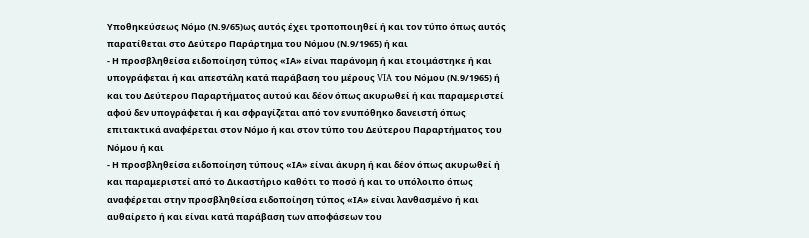Υποθηκεύσεως Νόμο (Ν.9/65)ως αυτός έχει τροποποιηθεί ή και τον τύπο όπως αυτός παρατίθεται στο Δεύτερο Παράρτημα του Νόμου (Ν.9/1965) ή και
- Η προσβληθείσα ειδοποίηση τύπος «ΙΑ» είναι παράνομη ή και ετοιμάστηκε ή και υπογράφεται ή και απεστάλη κατά παράβαση του μέρους VIA του Νόμου (Ν.9/1965) ή και του Δεύτερου Παραρτήματος αυτού και δέον όπως ακυρωθεί ή και παραμεριστεί αφού δεν υπογράφεται ή και σφραγίζεται από τον ενυπόθηκο δανειστή όπως επιτακτικά αναφέρεται στον Νόμο ή και στον τύπο του Δεύτερου Παραρτήματος του Νόμου ή και
- Η προσβληθείσα ειδοποίηση τύπους «ΙΑ» είναι άκυρη ή και δέον όπως ακυρωθεί ή και παραμεριστεί από το Δικαστήριο καθότι το ποσό ή και το υπόλοιπο όπως αναφέρεται στην προσβληθείσα ειδοποίηση τύπος «ΙΑ» είναι λανθασμένο ή και αυθαίρετο ή και είναι κατά παράβαση των αποφάσεων του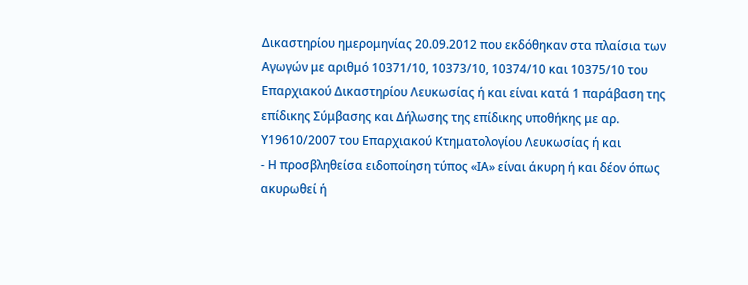Δικαστηρίου ημερομηνίας 20.09.2012 που εκδόθηκαν στα πλαίσια των Αγωγών με αριθμό 10371/10, 10373/10, 10374/10 και 10375/10 του Επαρχιακού Δικαστηρίου Λευκωσίας ή και είναι κατά 1 παράβαση της επίδικης Σύμβασης και Δήλωσης της επίδικης υποθήκης με αρ. Υ19610/2007 του Επαρχιακού Κτηματολογίου Λευκωσίας ή και
- Η προσβληθείσα ειδοποίηση τύπος «ΙΑ» είναι άκυρη ή και δέον όπως ακυρωθεί ή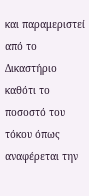και παραμεριστεί από το Δικαστήριο καθότι το ποσοστό του τόκου όπως αναφέρεται την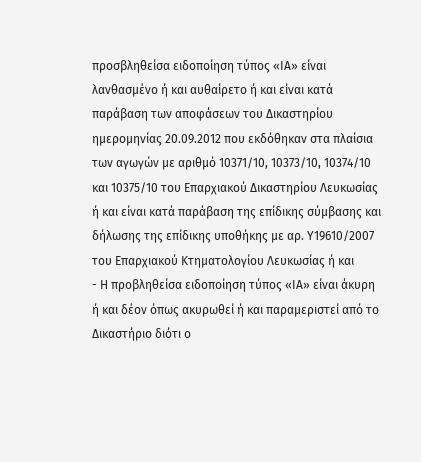προσβληθείσα ειδοποίηση τύπος «ΙΑ» είναι λανθασμένο ή και αυθαίρετο ή και είναι κατά παράβαση των αποφάσεων του Δικαστηρίου ημερομηνίας 20.09.2012 που εκδόθηκαν στα πλαίσια των αγωγών με αριθμό 10371/10, 10373/10, 10374/10 και 10375/10 του Επαρχιακού Δικαστηρίου Λευκωσίας ή και είναι κατά παράβαση της επίδικης σύμβασης και δήλωσης της επίδικης υποθήκης με αρ. Υ19610/2007 του Επαρχιακού Κτηματολογίου Λευκωσίας ή και
- Η προβληθείσα ειδοποίηση τύπος «ΙΑ» είναι άκυρη ή και δέον όπως ακυρωθεί ή και παραμεριστεί από το Δικαστήριο διότι ο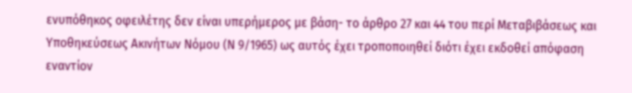ενυπόθηκος οφειλέτης δεν είναι υπερήμερος με βάση- το άρθρο 27 και 44 του περί Μεταβιβάσεως και Υποθηκεύσεως Ακινήτων Νόμου (Ν 9/1965) ως αυτός έχει τροποποιηθεί διότι έχει εκδοθεί απόφαση εναντίον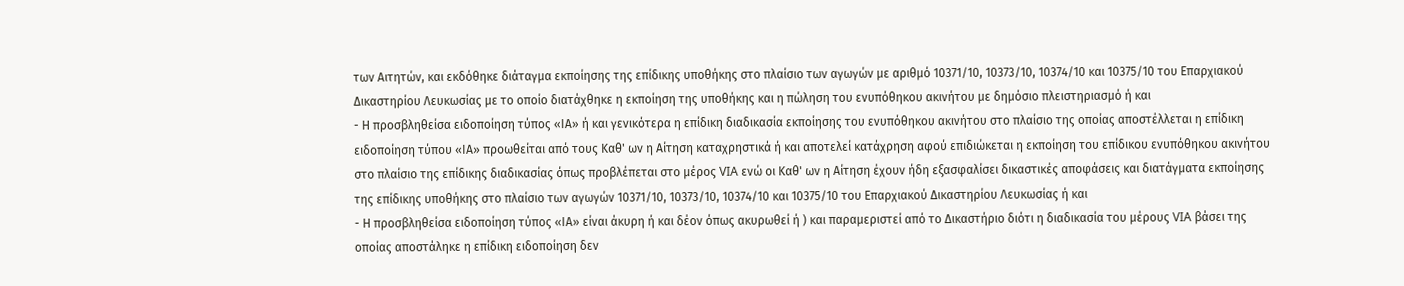των Αιτητών, και εκδόθηκε διάταγμα εκποίησης της επίδικης υποθήκης στο πλαίσιο των αγωγών με αριθμό 10371/10, 10373/10, 10374/10 και 10375/10 του Επαρχιακού Δικαστηρίου Λευκωσίας με το οποίο διατάχθηκε η εκποίηση της υποθήκης και η πώληση του ενυπόθηκου ακινήτου με δημόσιο πλειστηριασμό ή και
- Η προσβληθείσα ειδοποίηση τύπος «ΙΑ» ή και γενικότερα η επίδικη διαδικασία εκποίησης του ενυπόθηκου ακινήτου στο πλαίσιο της οποίας αποστέλλεται η επίδικη ειδοποίηση τύπου «ΙΑ» προωθείται από τους Καθ' ων η Αίτηση καταχρηστικά ή και αποτελεί κατάχρηση αφού επιδιώκεται η εκποίηση του επίδικου ενυπόθηκου ακινήτου στο πλαίσιο της επίδικης διαδικασίας όπως προβλέπεται στο μέρος VIA ενώ οι Καθ' ων η Αίτηση έχουν ήδη εξασφαλίσει δικαστικές αποφάσεις και διατάγματα εκποίησης της επίδικης υποθήκης στο πλαίσιο των αγωγών 10371/10, 10373/10, 10374/10 και 10375/10 του Επαρχιακού Δικαστηρίου Λευκωσίας ή και
- Η προσβληθείσα ειδοποίηση τύπος «ΙΑ» είναι άκυρη ή και δέον όπως ακυρωθεί ή ) και παραμεριστεί από το Δικαστήριο διότι η διαδικασία του μέρους VIA βάσει της οποίας αποστάληκε η επίδικη ειδοποίηση δεν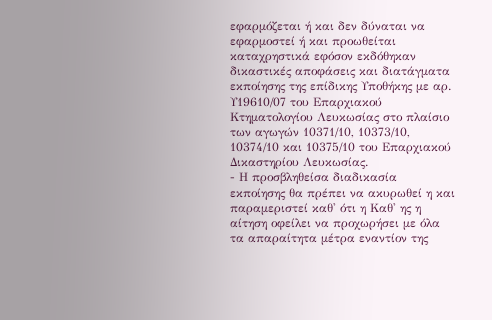εφαρμόζεται ή και δεν δύναται να εφαρμοστεί ή και προωθείται καταχρηστικά εφόσον εκδόθηκαν δικαστικές αποφάσεις και διατάγματα εκποίησης της επίδικης Υποθήκης με αρ. Υ19610/07 του Επαρχιακού Κτηματολογίου Λευκωσίας στο πλαίσιο των αγωγών 10371/10, 10373/10, 10374/10 και 10375/10 του Επαρχιακού Δικαστηρίου Λευκωσίας.
- Η προσβληθείσα διαδικασία εκποίησης θα πρέπει να ακυρωθεί η και παραμεριστεί καθ' ότι η Καθ' ης η αίτηση οφείλει να προχωρήσει με όλα τα απαραίτητα μέτρα εναντίον της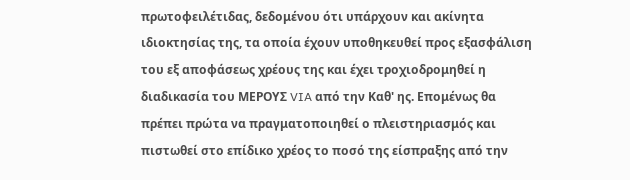πρωτοφειλέτιδας, δεδομένου ότι υπάρχουν και ακίνητα ιδιοκτησίας της, τα οποία έχουν υποθηκευθεί προς εξασφάλιση του εξ αποφάσεως χρέους της και έχει τροχιοδρομηθεί η διαδικασία του ΜΕΡΟΥΣ VIA από την Καθ' ης. Επομένως θα πρέπει πρώτα να πραγματοποιηθεί ο πλειστηριασμός και πιστωθεί στο επίδικο χρέος το ποσό της είσπραξης από την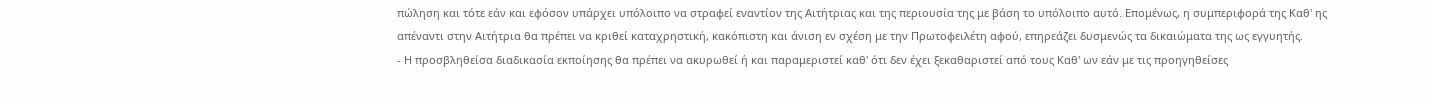πώληση και τότε εάν και εφόσον υπάρχει υπόλοιπο να στραφεί εναντίον της Αιτήτριας και της περιουσία της με βάση το υπόλοιπο αυτό. Επομένως, η συμπεριφορά της Καθ' ης απέναντι στην Αιτήτρια θα πρέπει να κριθεί καταχρηστική, κακόπιστη και άνιση εν σχέση με την Πρωτοφειλέτη αφού, επηρεάζει δυσμενώς τα δικαιώματα της ως εγγυητής.
- Η προσβληθείσα διαδικασία εκποίησης θα πρέπει να ακυρωθεί ή και παραμεριστεί καθ' ότι δεν έχει ξεκαθαριστεί από τους Καθ' ων εάν με τις προηγηθείσες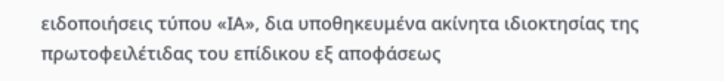ειδοποιήσεις τύπου «ΙΑ», δια υποθηκευμένα ακίνητα ιδιοκτησίας της πρωτοφειλέτιδας του επίδικου εξ αποφάσεως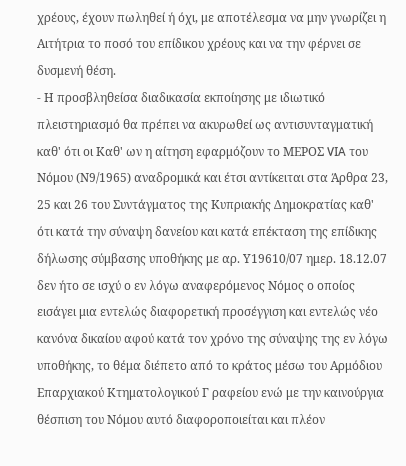χρέους, έχουν πωληθεί ή όχι, με αποτέλεσμα να μην γνωρίζει η Αιτήτρια το ποσό του επίδικου χρέους και να την φέρνει σε δυσμενή θέση.
- Η προσβληθείσα διαδικασία εκποίησης με ιδιωτικό πλειστηριασμό θα πρέπει να ακυρωθεί ως αντισυνταγματική καθ' ότι οι Καθ' ων η αίτηση εφαρμόζουν το ΜΕΡΟΣ VIA του Νόμου (Ν9/1965) αναδρομικά και έτσι αντίκειται στα Άρθρα 23, 25 και 26 του Συντάγματος της Κυπριακής Δημοκρατίας καθ' ότι κατά την σύναψη δανείου και κατά επέκταση της επίδικης δήλωσης σύμβασης υποθήκης με αρ. Υ19610/07 ημερ. 18.12.07 δεν ήτο σε ισχύ ο εν λόγω αναφερόμενος Νόμος ο οποίος εισάγει μια εντελώς διαφορετική προσέγγιση και εντελώς νέο κανόνα δικαίου αφού κατά τον χρόνο της σύναψης της εν λόγω υποθήκης, το θέμα διέπετο από το κράτος μέσω του Αρμόδιου Επαρχιακού Κτηματολογικού Γ ραφείου ενώ με την καινούργια θέσπιση του Νόμου αυτό διαφοροποιείται και πλέον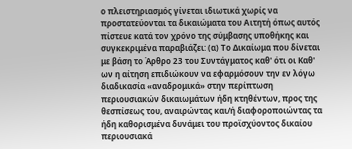ο πλειστηριασμός γίνεται ιδιωτικά χωρίς να προστατεύονται τα δικαιώματα του Αιτητή όπως αυτός πίστευε κατά τον χρόνο της σύμβασης υποθήκης και συγκεκριμένα παραβιάζει: (α) Το Δικαίωμα που δίνεται με βάση το Άρθρο 23 του Συντάγματος καθ' ότι οι Καθ' ων η αίτηση επιδιώκουν να εφαρμόσουν την εν λόγω διαδικασία «αναδρομικά» στην περίπτωση περιουσιακών δικαιωμάτων ήδη κτηθέντων, προς της θεσπίσεως του, αναιρώντας και/ή διαφοροποιώντας τα ήδη καθορισμένα δυνάμει του προϊσχύοντος δικαίου περιουσιακά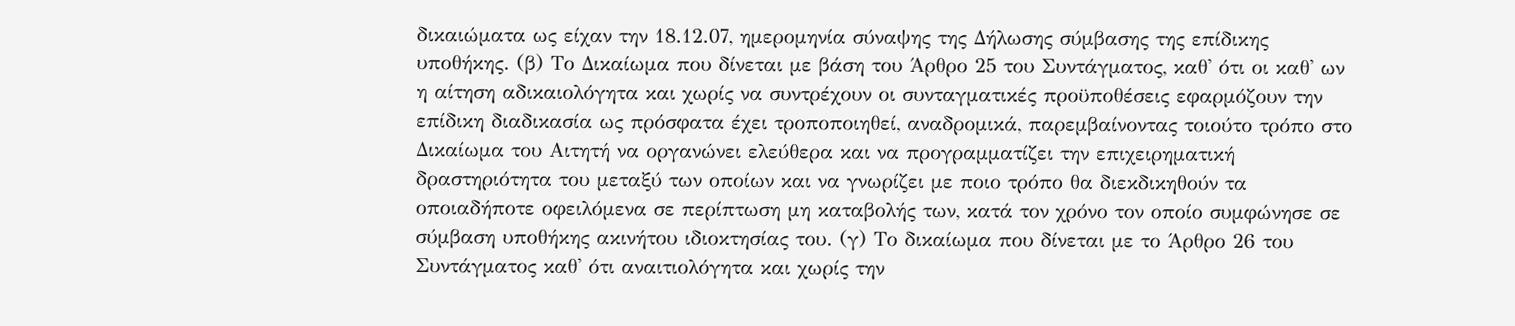δικαιώματα ως είχαν την 18.12.07, ημερομηνία σύναψης της Δήλωσης σύμβασης της επίδικης υποθήκης. (β) Το Δικαίωμα που δίνεται με βάση του Άρθρο 25 του Συντάγματος, καθ' ότι οι καθ' ων η αίτηση αδικαιολόγητα και χωρίς να συντρέχουν οι συνταγματικές προϋποθέσεις εφαρμόζουν την επίδικη διαδικασία ως πρόσφατα έχει τροποποιηθεί, αναδρομικά, παρεμβαίνοντας τοιούτο τρόπο στο Δικαίωμα του Αιτητή να οργανώνει ελεύθερα και να προγραμματίζει την επιχειρηματική δραστηριότητα του μεταξύ των οποίων και να γνωρίζει με ποιο τρόπο θα διεκδικηθούν τα οποιαδήποτε οφειλόμενα σε περίπτωση μη καταβολής των, κατά τον χρόνο τον οποίο συμφώνησε σε σύμβαση υποθήκης ακινήτου ιδιοκτησίας του. (γ) Το δικαίωμα που δίνεται με το Άρθρο 26 του Συντάγματος καθ' ότι αναιτιολόγητα και χωρίς την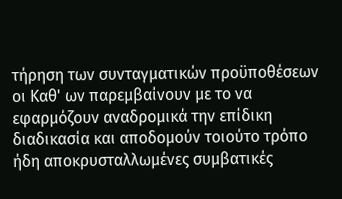τήρηση των συνταγματικών προϋποθέσεων οι Καθ' ων παρεμβαίνουν με το να εφαρμόζουν αναδρομικά την επίδικη διαδικασία και αποδομούν τοιούτο τρόπο ήδη αποκρυσταλλωμένες συμβατικές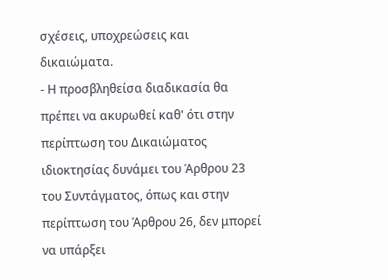σχέσεις, υποχρεώσεις και δικαιώματα.
- Η προσβληθείσα διαδικασία θα πρέπει να ακυρωθεί καθ' ότι στην περίπτωση του Δικαιώματος ιδιοκτησίας δυνάμει του Άρθρου 23 του Συντάγματος, όπως και στην περίπτωση του Άρθρου 26, δεν μπορεί να υπάρξει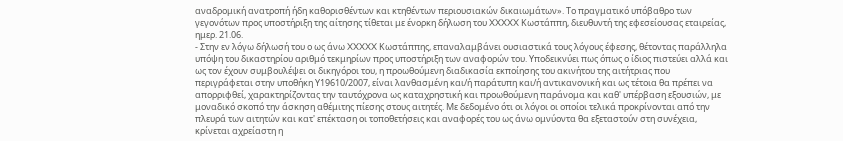αναδρομική ανατροπή ήδη καθορισθέντων και κτηθέντων περιουσιακών δικαιωμάτων». Το πραγματικό υπόβαθρο των γεγονότων προς υποστήριξη της αίτησης τίθεται με ένορκη δήλωση του XXXXX Κωστάππη, διευθυντή της εφεσείουσας εταιρείας, ημερ. 21.06.
- Στην εν λόγω δήλωσή του ο ως άνω XXXXX Κωστάππης, επαναλαμβάνει ουσιαστικά τους λόγους έφεσης, θέτοντας παράλληλα υπόψη του δικαστηρίου αριθμό τεκμηρίων προς υποστήριξη των αναφορών του. Υποδεικνύει πως όπως ο ίδιος πιστεύει αλλά και ως τον έχουν συμβουλέψει οι δικηγόροι του, η προωθούμενη διαδικασία εκποίησης του ακινήτου της αιτήτριας που περιγράφεται στην υποθήκη Υ19610/2007, είναι λανθασμένη και/ή παράτυπη και/ή αντικανονική και ως τέτοια θα πρέπει να απορριφθεί, χαρακτηρίζοντας την ταυτόχρονα ως καταχρηστική και προωθούμενη παράνομα και καθ' υπέρβαση εξουσιών, με μοναδικό σκοπό την άσκηση αθέμιτης πίεσης στους αιτητές. Με δεδομένο ότι οι λόγοι οι οποίοι τελικά προκρίνονται από την πλευρά των αιτητών και κατ' επέκταση οι τοποθετήσεις και αναφορές του ως άνω ομνύοντα θα εξεταστούν στη συνέχεια, κρίνεται αχρείαστη η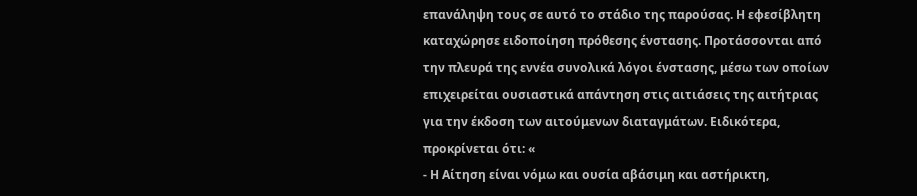επανάληψη τους σε αυτό το στάδιο της παρούσας. Η εφεσίβλητη καταχώρησε ειδοποίηση πρόθεσης ένστασης. Προτάσσονται από την πλευρά της εννέα συνολικά λόγοι ένστασης, μέσω των οποίων επιχειρείται ουσιαστικά απάντηση στις αιτιάσεις της αιτήτριας για την έκδοση των αιτούμενων διαταγμάτων. Ειδικότερα, προκρίνεται ότι: «
- Η Αίτηση είναι νόμω και ουσία αβάσιμη και αστήρικτη,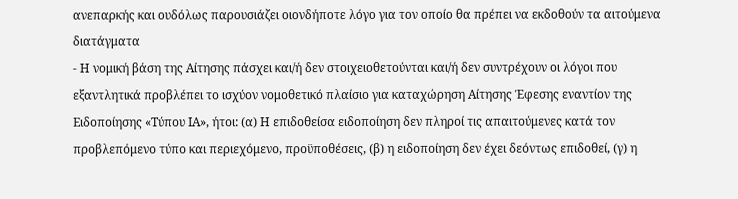ανεπαρκής και ουδόλως παρουσιάζει οιονδήποτε λόγο για τον οποίο θα πρέπει να εκδοθούν τα αιτούμενα διατάγματα
- Η νομική βάση της Αίτησης πάσχει και/ή δεν στοιχειοθετούνται και/ή δεν συντρέχουν οι λόγοι που εξαντλητικά προβλέπει το ισχύον νομοθετικό πλαίσιο για καταχώρηση Αίτησης Έφεσης εναντίον της Ειδοποίησης «Τύπου ΙΑ», ήτοι: (α) Η επιδοθείσα ειδοποίηση δεν πληροί τις απαιτούμενες κατά τον προβλεπόμενο τύπο και περιεχόμενο, προϋποθέσεις, (β) η ειδοποίηση δεν έχει δεόντως επιδοθεί, (γ) η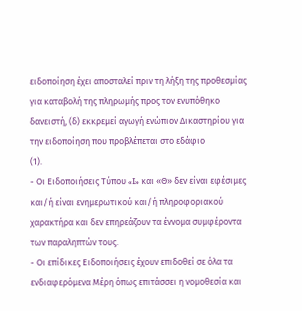ειδοποίηση έχει αποσταλεί πριν τη λήξη της προθεσμίας για καταβολή της πληρωμής προς τον ενυπόθηκο δανειστή, (δ) εκκρεμεί αγωγή ενώπιον Δικαστηρίου για την ειδοποίηση που προβλέπεται στο εδάφιο
(1).
- Οι Ειδοποιήσεις Τύπου «I» και «Θ» δεν είναι εφέσιμες και/ή είναι ενημερωτικού και/ή πληροφοριακού χαρακτήρα και δεν επηρεάζουν τα έννομα συμφέροντα των παραληπτών τους.
- Οι επίδικες Ειδοποιήσεις έχουν επιδοθεί σε όλα τα ενδιαφερόμενα Μέρη όπως επιτάσσει η νομοθεσία και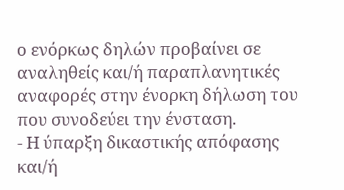ο ενόρκως δηλών προβαίνει σε αναληθείς και/ή παραπλανητικές αναφορές στην ένορκη δήλωση του που συνοδεύει την ένσταση.
- Η ύπαρξη δικαστικής απόφασης και/ή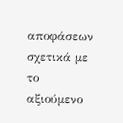αποφάσεων σχετικά με το αξιούμενο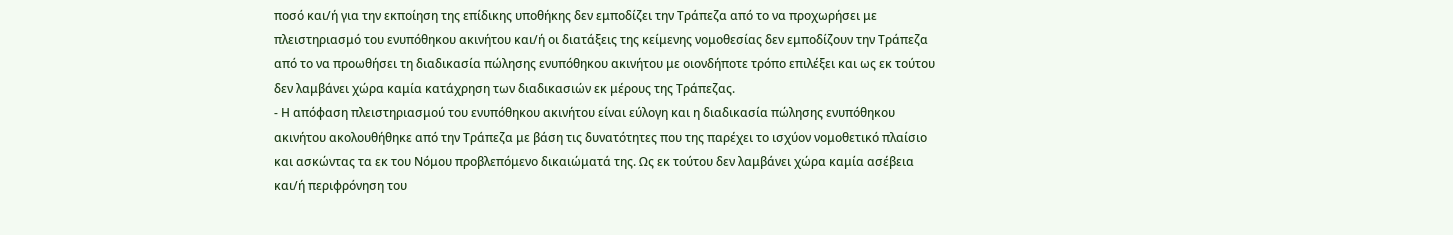ποσό και/ή για την εκποίηση της επίδικης υποθήκης δεν εμποδίζει την Τράπεζα από το να προχωρήσει με πλειστηριασμό του ενυπόθηκου ακινήτου και/ή οι διατάξεις της κείμενης νομοθεσίας δεν εμποδίζουν την Τράπεζα από το να προωθήσει τη διαδικασία πώλησης ενυπόθηκου ακινήτου με οιονδήποτε τρόπο επιλέξει και ως εκ τούτου δεν λαμβάνει χώρα καμία κατάχρηση των διαδικασιών εκ μέρους της Τράπεζας.
- Η απόφαση πλειστηριασμού του ενυπόθηκου ακινήτου είναι εύλογη και η διαδικασία πώλησης ενυπόθηκου ακινήτου ακολουθήθηκε από την Τράπεζα με βάση τις δυνατότητες που της παρέχει το ισχύον νομοθετικό πλαίσιο και ασκώντας τα εκ του Νόμου προβλεπόμενο δικαιώματά της. Ως εκ τούτου δεν λαμβάνει χώρα καμία ασέβεια και/ή περιφρόνηση του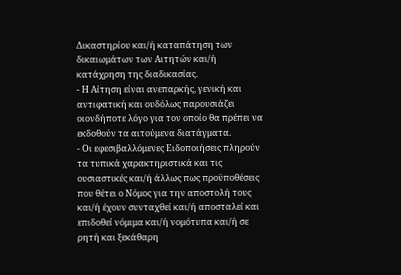Δικαστηρίου και/ή καταπάτηση των δικαιωμάτων των Αιτητών και/ή κατάχρηση της διαδικασίας.
- Η Αίτηση είναι ανεπαρκής, γενική και αντιφατική και ουδόλως παρουσιάζει οιονδήποτε λόγο για τον οποίο θα πρέπει να εκδοθούν τα αιτούμενα διατάγματα.
- Οι εφεσιβαλλόμενες Ειδοποιήσεις πληρούν τα τυπικά χαρακτηριστικά και τις ουσιαστικές και/ή άλλως πως προϋποθέσεις που θέτει ο Νόμος για την αποστολή τους και/ή έχουν συνταχθεί και/ή αποσταλεί και επιδοθεί νόμιμα και/ή νομότυπα και/ή σε ρητή και ξεκάθαρη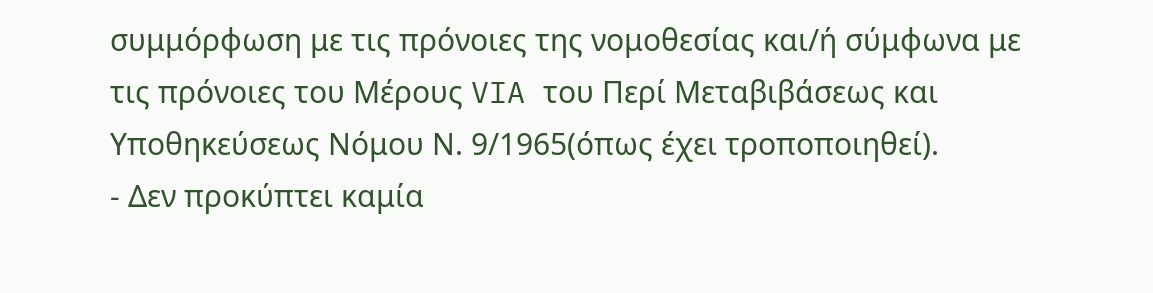συμμόρφωση με τις πρόνοιες της νομοθεσίας και/ή σύμφωνα με τις πρόνοιες του Μέρους VIA του Περί Μεταβιβάσεως και Υποθηκεύσεως Νόμου Ν. 9/1965(όπως έχει τροποποιηθεί).
- Δεν προκύπτει καμία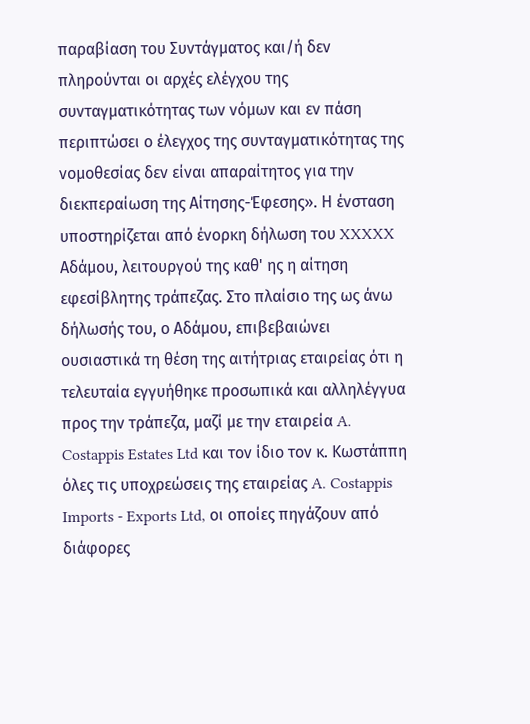παραβίαση του Συντάγματος και/ή δεν πληρούνται οι αρχές ελέγχου της συνταγματικότητας των νόμων και εν πάση περιπτώσει ο έλεγχος της συνταγματικότητας της νομοθεσίας δεν είναι απαραίτητος για την διεκπεραίωση της Αίτησης-Έφεσης». Η ένσταση υποστηρίζεται από ένορκη δήλωση του XXXXX Αδάμου, λειτουργού της καθ' ης η αίτηση εφεσίβλητης τράπεζας. Στο πλαίσιο της ως άνω δήλωσής του, ο Αδάμου, επιβεβαιώνει ουσιαστικά τη θέση της αιτήτριας εταιρείας ότι η τελευταία εγγυήθηκε προσωπικά και αλληλέγγυα προς την τράπεζα, μαζί με την εταιρεία A. Costappis Estates Ltd και τον ίδιο τον κ. Κωστάππη όλες τις υποχρεώσεις της εταιρείας A. Costappis Imports - Exports Ltd, οι οποίες πηγάζουν από διάφορες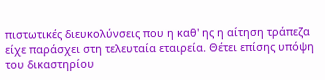πιστωτικές διευκολύνσεις που η καθ' ης η αίτηση τράπεζα είχε παράσχει στη τελευταία εταιρεία. Θέτει επίσης υπόψη του δικαστηρίου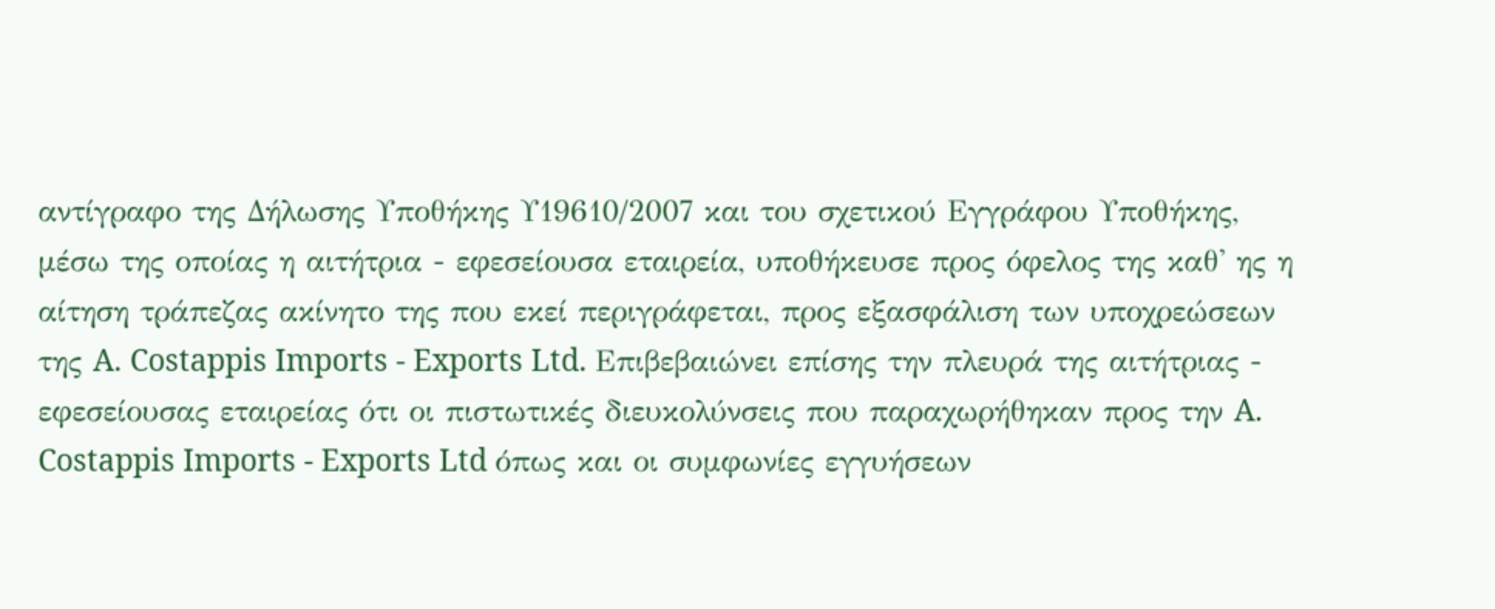αντίγραφο της Δήλωσης Υποθήκης Υ19610/2007 και του σχετικού Εγγράφου Υποθήκης, μέσω της οποίας η αιτήτρια - εφεσείουσα εταιρεία, υποθήκευσε προς όφελος της καθ' ης η αίτηση τράπεζας ακίνητο της που εκεί περιγράφεται, προς εξασφάλιση των υποχρεώσεων της A. Costappis Imports - Exports Ltd. Επιβεβαιώνει επίσης την πλευρά της αιτήτριας - εφεσείουσας εταιρείας ότι οι πιστωτικές διευκολύνσεις που παραχωρήθηκαν προς την A. Costappis Imports - Exports Ltd όπως και οι συμφωνίες εγγυήσεων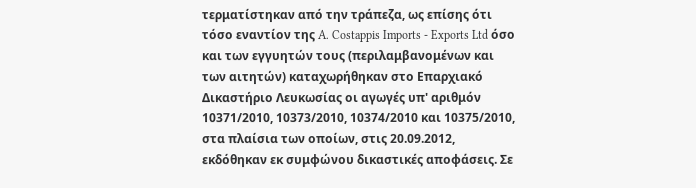τερματίστηκαν από την τράπεζα, ως επίσης ότι τόσο εναντίον της A. Costappis Imports - Exports Ltd όσο και των εγγυητών τους (περιλαμβανομένων και των αιτητών) καταχωρήθηκαν στο Επαρχιακό Δικαστήριο Λευκωσίας οι αγωγές υπ' αριθμόν 10371/2010, 10373/2010, 10374/2010 και 10375/2010, στα πλαίσια των οποίων, στις 20.09.2012, εκδόθηκαν εκ συμφώνου δικαστικές αποφάσεις. Σε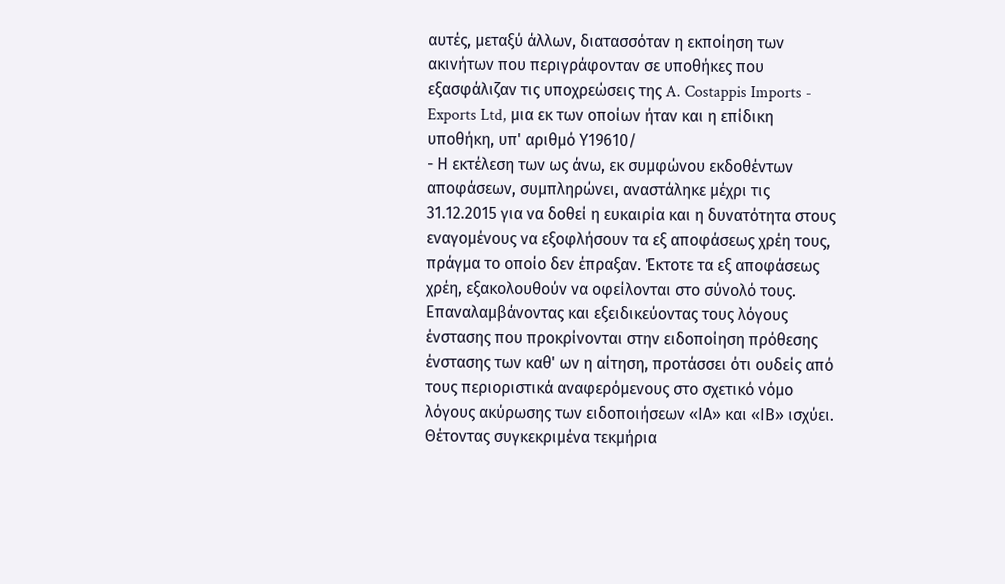αυτές, μεταξύ άλλων, διατασσόταν η εκποίηση των ακινήτων που περιγράφονταν σε υποθήκες που εξασφάλιζαν τις υποχρεώσεις της A. Costappis Imports - Exports Ltd, μια εκ των οποίων ήταν και η επίδικη υποθήκη, υπ' αριθμό Υ19610/
- Η εκτέλεση των ως άνω, εκ συμφώνου εκδοθέντων αποφάσεων, συμπληρώνει, αναστάληκε μέχρι τις 31.12.2015 για να δοθεί η ευκαιρία και η δυνατότητα στους εναγομένους να εξοφλήσουν τα εξ αποφάσεως χρέη τους, πράγμα το οποίο δεν έπραξαν. Έκτοτε τα εξ αποφάσεως χρέη, εξακολουθούν να οφείλονται στο σύνολό τους. Επαναλαμβάνοντας και εξειδικεύοντας τους λόγους ένστασης που προκρίνονται στην ειδοποίηση πρόθεσης ένστασης των καθ' ων η αίτηση, προτάσσει ότι ουδείς από τους περιοριστικά αναφερόμενους στο σχετικό νόμο λόγους ακύρωσης των ειδοποιήσεων «ΙΑ» και «ΙΒ» ισχύει. Θέτοντας συγκεκριμένα τεκμήρια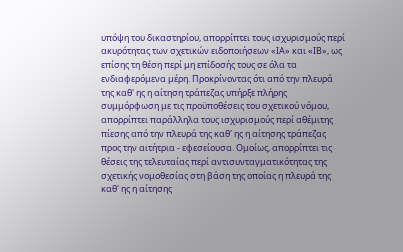υπόψη του δικαστηρίου, απορρίπτει τους ισχυρισμούς περί ακυρότητας των σχετικών ειδοποιήσεων «ΙΑ» και «ΙΒ», ως επίσης τη θέση περί μη επίδοσής τους σε όλα τα ενδιαφερόμενα μέρη. Προκρίνοντας ότι από την πλευρά της καθ' ης η αίτηση τράπεζας υπήρξε πλήρης συμμόρφωση με τις προϋποθέσεις του σχετικού νόμου, απορρίπτει παράλληλα τους ισχυρισμούς περί αθέμιτης πίεσης από την πλευρά της καθ' ης η αίτησης τράπεζας προς την αιτήτρια - εφεσείουσα. Ομοίως, απορρίπτει τις θέσεις της τελευταίας περί αντισυνταγματικότητας της σχετικής νομοθεσίας στη βάση της οποίας η πλευρά της καθ' ης η αίτησης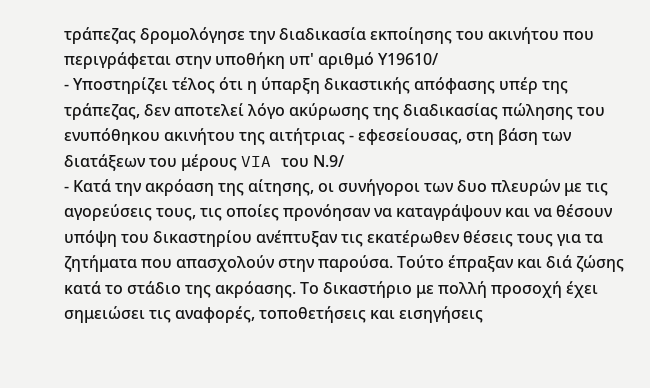τράπεζας δρομολόγησε την διαδικασία εκποίησης του ακινήτου που περιγράφεται στην υποθήκη υπ' αριθμό Υ19610/
- Υποστηρίζει τέλος ότι η ύπαρξη δικαστικής απόφασης υπέρ της τράπεζας, δεν αποτελεί λόγο ακύρωσης της διαδικασίας πώλησης του ενυπόθηκου ακινήτου της αιτήτριας - εφεσείουσας, στη βάση των διατάξεων του μέρους VIA του Ν.9/
- Κατά την ακρόαση της αίτησης, οι συνήγοροι των δυο πλευρών με τις αγορεύσεις τους, τις οποίες προνόησαν να καταγράψουν και να θέσουν υπόψη του δικαστηρίου ανέπτυξαν τις εκατέρωθεν θέσεις τους για τα ζητήματα που απασχολούν στην παρούσα. Τούτο έπραξαν και διά ζώσης κατά το στάδιο της ακρόασης. Το δικαστήριο με πολλή προσοχή έχει σημειώσει τις αναφορές, τοποθετήσεις και εισηγήσεις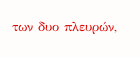των δυο πλευρών,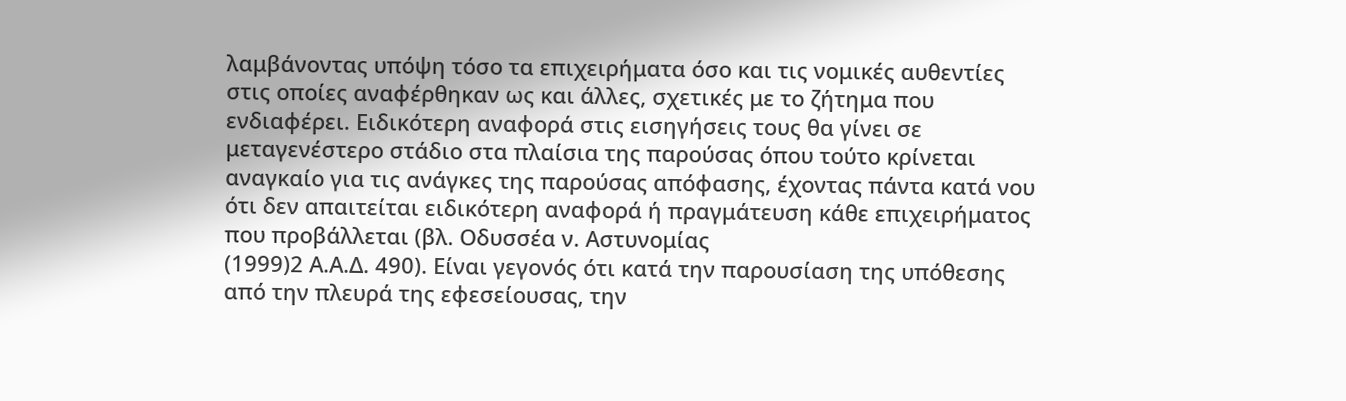λαμβάνοντας υπόψη τόσο τα επιχειρήματα όσο και τις νομικές αυθεντίες στις οποίες αναφέρθηκαν ως και άλλες, σχετικές με το ζήτημα που ενδιαφέρει. Ειδικότερη αναφορά στις εισηγήσεις τους θα γίνει σε μεταγενέστερο στάδιο στα πλαίσια της παρούσας όπου τούτο κρίνεται αναγκαίο για τις ανάγκες της παρούσας απόφασης, έχοντας πάντα κατά νου ότι δεν απαιτείται ειδικότερη αναφορά ή πραγμάτευση κάθε επιχειρήματος που προβάλλεται (βλ. Οδυσσέα ν. Αστυνομίας
(1999)2 Α.Α.Δ. 490). Είναι γεγονός ότι κατά την παρουσίαση της υπόθεσης από την πλευρά της εφεσείουσας, την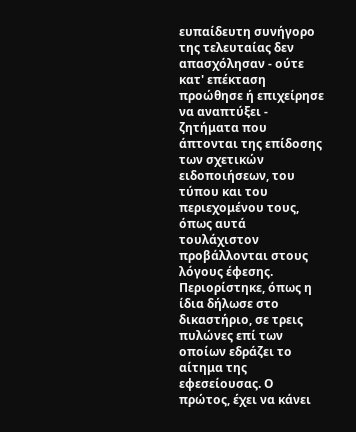ευπαίδευτη συνήγορο της τελευταίας δεν απασχόλησαν - ούτε κατ' επέκταση προώθησε ή επιχείρησε να αναπτύξει - ζητήματα που άπτονται της επίδοσης των σχετικών ειδοποιήσεων, του τύπου και του περιεχομένου τους, όπως αυτά τουλάχιστον προβάλλονται στους λόγους έφεσης. Περιορίστηκε, όπως η ίδια δήλωσε στο δικαστήριο, σε τρεις πυλώνες επί των οποίων εδράζει το αίτημα της εφεσείουσας. Ο πρώτος, έχει να κάνει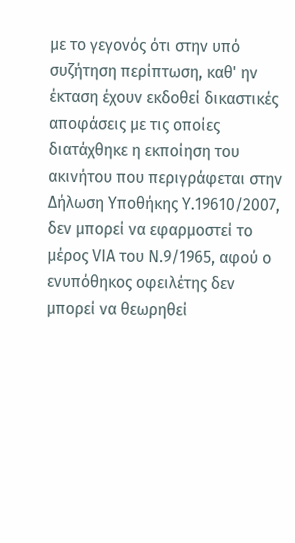με το γεγονός ότι στην υπό συζήτηση περίπτωση, καθ' ην έκταση έχουν εκδοθεί δικαστικές αποφάσεις με τις οποίες διατάχθηκε η εκποίηση του ακινήτου που περιγράφεται στην Δήλωση Υποθήκης Υ.19610/2007, δεν μπορεί να εφαρμοστεί το μέρος VIA του Ν.9/1965, αφού ο ενυπόθηκος οφειλέτης δεν μπορεί να θεωρηθεί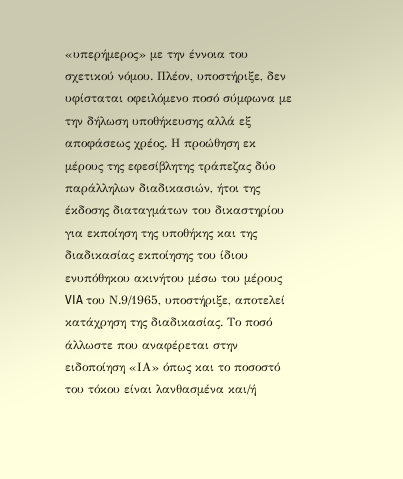«υπερήμερος» με την έννοια του σχετικού νόμου. Πλέον, υποστήριξε, δεν υφίσταται οφειλόμενο ποσό σύμφωνα με την δήλωση υποθήκευσης αλλά εξ αποφάσεως χρέος. Η προώθηση εκ μέρους της εφεσίβλητης τράπεζας δύο παράλληλων διαδικασιών, ήτοι της έκδοσης διαταγμάτων του δικαστηρίου για εκποίηση της υποθήκης και της διαδικασίας εκποίησης του ίδιου ενυπόθηκου ακινήτου μέσω του μέρους VIA του Ν.9/1965, υποστήριξε, αποτελεί κατάχρηση της διαδικασίας. Το ποσό άλλωστε που αναφέρεται στην ειδοποίηση «ΙΑ» όπως και το ποσοστό του τόκου είναι λανθασμένα και/ή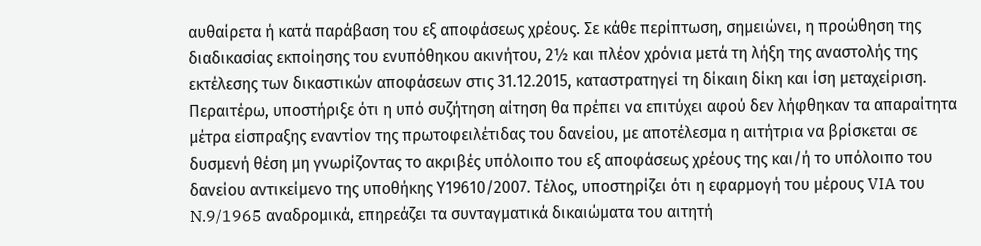αυθαίρετα ή κατά παράβαση του εξ αποφάσεως χρέους. Σε κάθε περίπτωση, σημειώνει, η προώθηση της διαδικασίας εκποίησης του ενυπόθηκου ακινήτου, 2½ και πλέον χρόνια μετά τη λήξη της αναστολής της εκτέλεσης των δικαστικών αποφάσεων στις 31.12.2015, καταστρατηγεί τη δίκαιη δίκη και ίση μεταχείριση. Περαιτέρω, υποστήριξε ότι η υπό συζήτηση αίτηση θα πρέπει να επιτύχει αφού δεν λήφθηκαν τα απαραίτητα μέτρα είσπραξης εναντίον της πρωτοφειλέτιδας του δανείου, με αποτέλεσμα η αιτήτρια να βρίσκεται σε δυσμενή θέση μη γνωρίζοντας το ακριβές υπόλοιπο του εξ αποφάσεως χρέους της και/ή το υπόλοιπο του δανείου αντικείμενο της υποθήκης Υ19610/2007. Τέλος, υποστηρίζει ότι η εφαρμογή του μέρους VIA του N.9/1965 αναδρομικά, επηρεάζει τα συνταγματικά δικαιώματα του αιτητή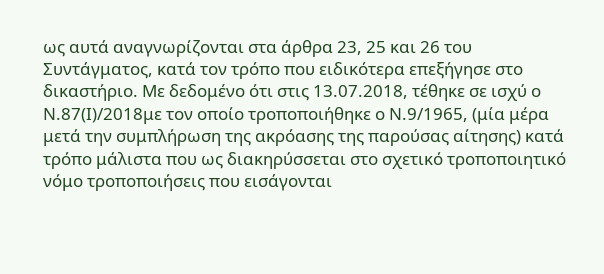ως αυτά αναγνωρίζονται στα άρθρα 23, 25 και 26 του Συντάγματος, κατά τον τρόπο που ειδικότερα επεξήγησε στο δικαστήριο. Με δεδομένο ότι στις 13.07.2018, τέθηκε σε ισχύ ο Ν.87(I)/2018με τον οποίο τροποποιήθηκε ο Ν.9/1965, (μία μέρα μετά την συμπλήρωση της ακρόασης της παρούσας αίτησης) κατά τρόπο μάλιστα που ως διακηρύσσεται στο σχετικό τροποποιητικό νόμο τροποποιήσεις που εισάγονται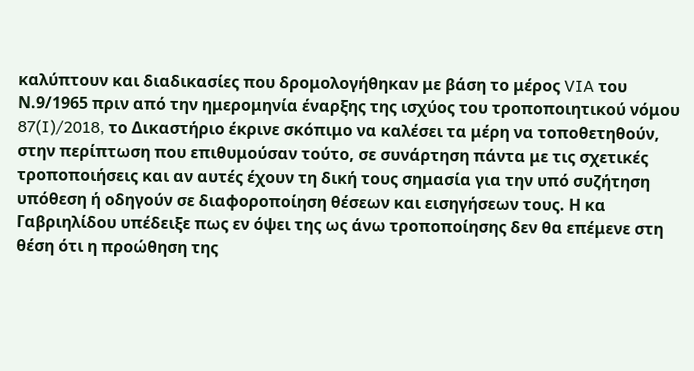καλύπτουν και διαδικασίες που δρομολογήθηκαν με βάση το μέρος VIA του Ν.9/1965 πριν από την ημερομηνία έναρξης της ισχύος του τροποποιητικού νόμου 87(I)/2018, το Δικαστήριο έκρινε σκόπιμο να καλέσει τα μέρη να τοποθετηθούν, στην περίπτωση που επιθυμούσαν τούτο, σε συνάρτηση πάντα με τις σχετικές τροποποιήσεις και αν αυτές έχουν τη δική τους σημασία για την υπό συζήτηση υπόθεση ή οδηγούν σε διαφοροποίηση θέσεων και εισηγήσεων τους. Η κα Γαβριηλίδου υπέδειξε πως εν όψει της ως άνω τροποποίησης δεν θα επέμενε στη θέση ότι η προώθηση της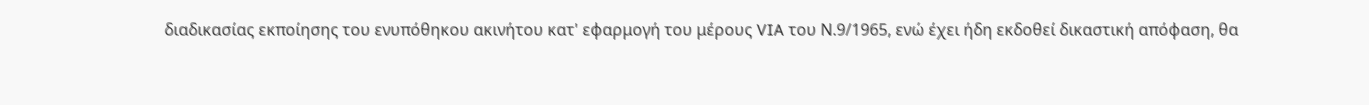διαδικασίας εκποίησης του ενυπόθηκου ακινήτου κατ' εφαρμογή του μέρους VIA του Ν.9/1965, ενώ έχει ήδη εκδοθεί δικαστική απόφαση, θα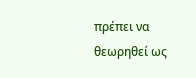πρέπει να θεωρηθεί ως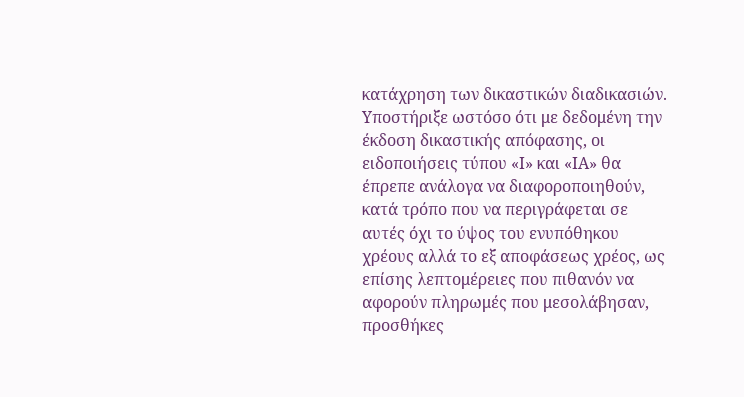κατάχρηση των δικαστικών διαδικασιών. Υποστήριξε ωστόσο ότι με δεδομένη την έκδοση δικαστικής απόφασης, οι ειδοποιήσεις τύπου «Ι» και «ΙΑ» θα έπρεπε ανάλογα να διαφοροποιηθούν, κατά τρόπο που να περιγράφεται σε αυτές όχι το ύψος του ενυπόθηκου χρέους αλλά το εξ αποφάσεως χρέος, ως επίσης λεπτομέρειες που πιθανόν να αφορούν πληρωμές που μεσολάβησαν, προσθήκες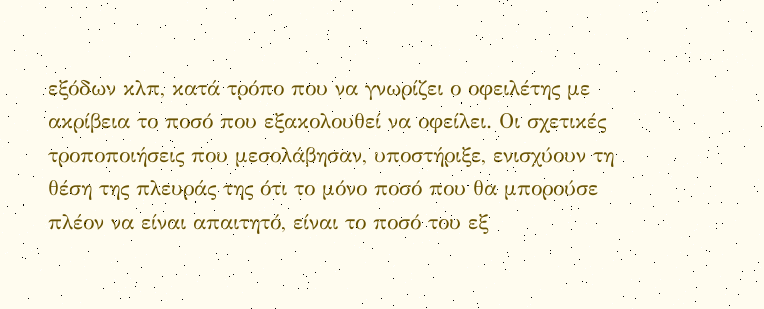εξόδων κλπ, κατά τρόπο που να γνωρίζει ο οφειλέτης με ακρίβεια το ποσό που εξακολουθεί να οφείλει. Οι σχετικές τροποποιήσεις που μεσολάβησαν, υποστήριξε, ενισχύουν τη θέση της πλευράς της ότι το μόνο ποσό που θα μπορούσε πλέον να είναι απαιτητό, είναι το ποσό του εξ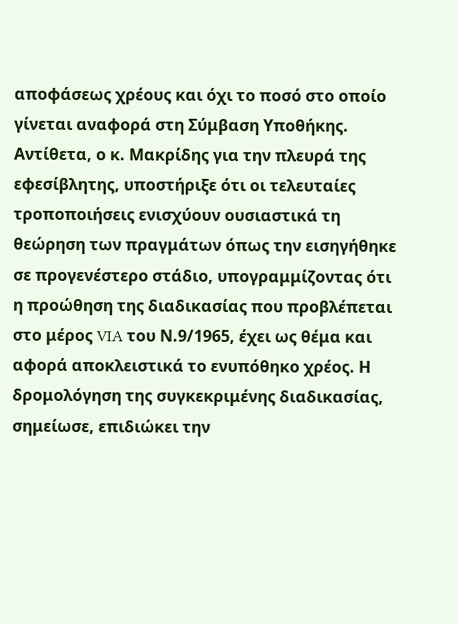αποφάσεως χρέους και όχι το ποσό στο οποίο γίνεται αναφορά στη Σύμβαση Υποθήκης. Αντίθετα, ο κ. Μακρίδης για την πλευρά της εφεσίβλητης, υποστήριξε ότι οι τελευταίες τροποποιήσεις ενισχύουν ουσιαστικά τη θεώρηση των πραγμάτων όπως την εισηγήθηκε σε προγενέστερο στάδιο, υπογραμμίζοντας ότι η προώθηση της διαδικασίας που προβλέπεται στο μέρος VIA του Ν.9/1965, έχει ως θέμα και αφορά αποκλειστικά το ενυπόθηκο χρέος. Η δρομολόγηση της συγκεκριμένης διαδικασίας, σημείωσε, επιδιώκει την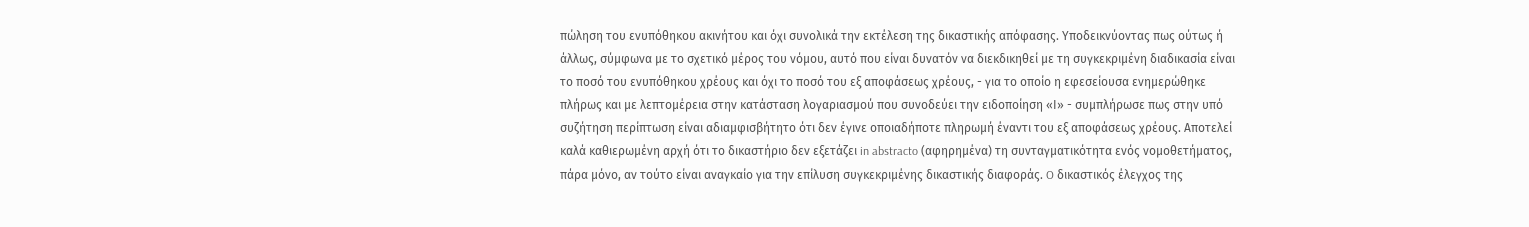πώληση του ενυπόθηκου ακινήτου και όχι συνολικά την εκτέλεση της δικαστικής απόφασης. Υποδεικνύοντας πως ούτως ή άλλως, σύμφωνα με το σχετικό μέρος του νόμου, αυτό που είναι δυνατόν να διεκδικηθεί με τη συγκεκριμένη διαδικασία είναι το ποσό του ενυπόθηκου χρέους και όχι το ποσό του εξ αποφάσεως χρέους, - για το οποίο η εφεσείουσα ενημερώθηκε πλήρως και με λεπτομέρεια στην κατάσταση λογαριασμού που συνοδεύει την ειδοποίηση «Ι» - συμπλήρωσε πως στην υπό συζήτηση περίπτωση είναι αδιαμφισβήτητο ότι δεν έγινε οποιαδήποτε πληρωμή έναντι του εξ αποφάσεως χρέους. Αποτελεί καλά καθιερωμένη αρχή ότι το δικαστήριο δεν εξετάζει in abstracto (αφηρημένα) τη συνταγματικότητα ενός νομοθετήματος, πάρα μόνο, αν τούτο είναι αναγκαίο για την επίλυση συγκεκριμένης δικαστικής διαφοράς. O δικαστικός έλεγχος της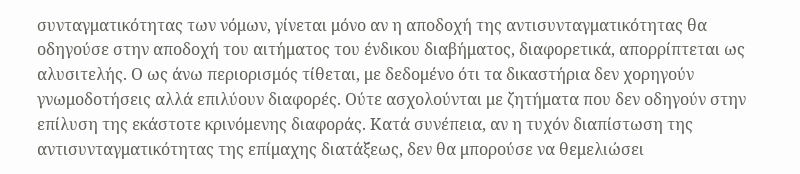συνταγματικότητας των νόμων, γίνεται μόνο αν η αποδοχή της αντισυνταγματικότητας θα οδηγούσε στην αποδοχή του αιτήματος του ένδικου διαβήματος, διαφορετικά, απορρίπτεται ως αλυσιτελής. Ο ως άνω περιορισμός τίθεται, με δεδομένο ότι τα δικαστήρια δεν χορηγούν γνωμοδοτήσεις αλλά επιλύουν διαφορές. Ούτε ασχολούνται με ζητήματα που δεν οδηγούν στην επίλυση της εκάστοτε κρινόμενης διαφοράς. Κατά συνέπεια, αν η τυχόν διαπίστωση της αντισυνταγματικότητας της επίμαχης διατάξεως, δεν θα μπορούσε να θεμελιώσει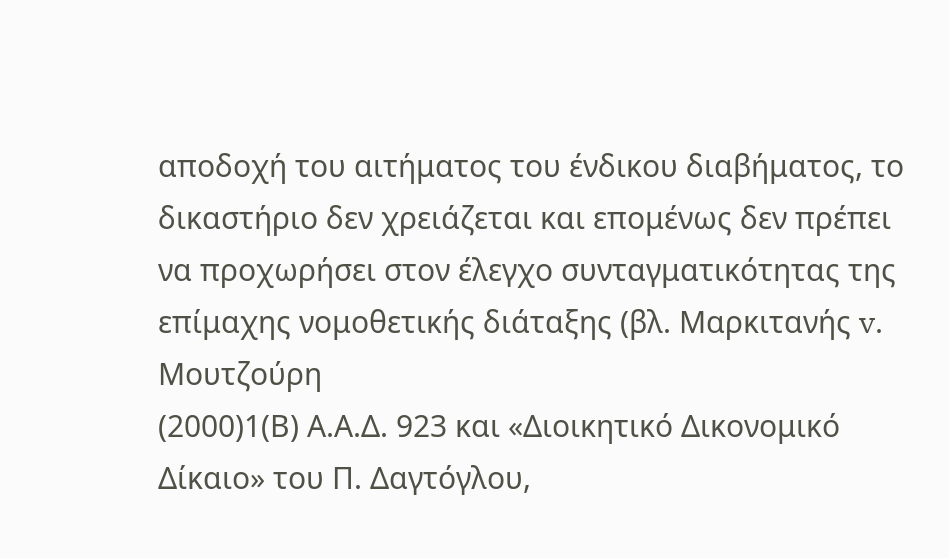αποδοχή του αιτήματος του ένδικου διαβήματος, το δικαστήριο δεν χρειάζεται και επομένως δεν πρέπει να προχωρήσει στον έλεγχο συνταγματικότητας της επίμαχης νομοθετικής διάταξης (βλ. Μαρκιτανής v. Μουτζούρη
(2000)1(Β) Α.Α.Δ. 923 και «Διοικητικό Δικονομικό Δίκαιο» του Π. Δαγτόγλου,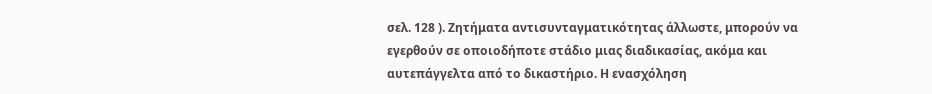σελ. 128 ). Ζητήματα αντισυνταγματικότητας άλλωστε, μπορούν να εγερθούν σε οποιοδήποτε στάδιο μιας διαδικασίας, ακόμα και αυτεπάγγελτα από το δικαστήριο. Η ενασχόληση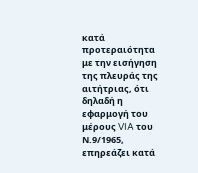κατά προτεραιότητα με την εισήγηση της πλευράς της αιτήτριας, ότι δηλαδή η εφαρμογή του μέρους VIA του Ν.9/1965, επηρεάζει κατά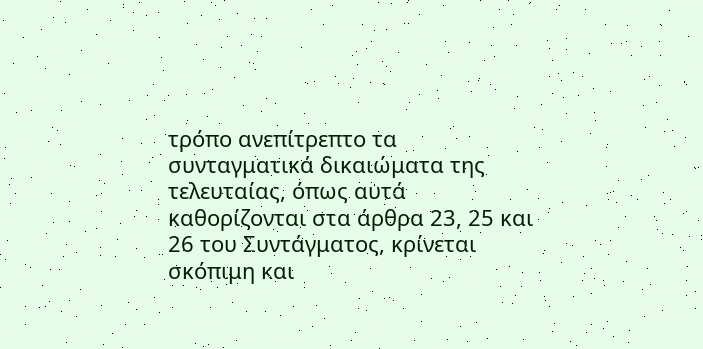τρόπο ανεπίτρεπτο τα συνταγματικά δικαιώματα της τελευταίας, όπως αυτά καθορίζονται στα άρθρα 23, 25 και 26 του Συντάγματος, κρίνεται σκόπιμη και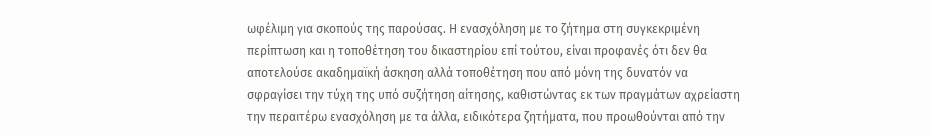ωφέλιμη για σκοπούς της παρούσας. Η ενασχόληση με το ζήτημα στη συγκεκριμένη περίπτωση και η τοποθέτηση του δικαστηρίου επί τούτου, είναι προφανές ότι δεν θα αποτελούσε ακαδημαϊκή άσκηση αλλά τοποθέτηση που από μόνη της δυνατόν να σφραγίσει την τύχη της υπό συζήτηση αίτησης, καθιστώντας εκ των πραγμάτων αχρείαστη την περαιτέρω ενασχόληση με τα άλλα, ειδικότερα ζητήματα, που προωθούνται από την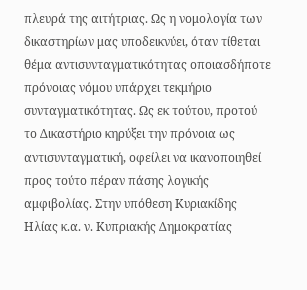πλευρά της αιτήτριας. Ως η νομολογία των δικαστηρίων μας υποδεικνύει, όταν τίθεται θέμα αντισυνταγματικότητας οποιασδήποτε πρόνοιας νόμου υπάρχει τεκμήριο συνταγματικότητας. Ως εκ τούτου, προτού το Δικαστήριο κηρύξει την πρόνοια ως αντισυνταγματική, οφείλει να ικανοποιηθεί προς τούτο πέραν πάσης λογικής αμφιβολίας. Στην υπόθεση Κυριακίδης Ηλίας κ.α. ν. Κυπριακής Δημοκρατίας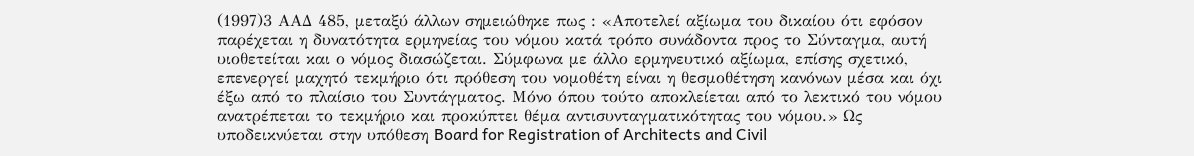(1997)3 ΑΑΔ 485, μεταξύ άλλων σημειώθηκε πως : «Αποτελεί αξίωμα του δικαίου ότι εφόσον παρέχεται η δυνατότητα ερμηνείας του νόμου κατά τρόπο συνάδοντα προς το Σύνταγμα, αυτή υιοθετείται και ο νόμος διασώζεται. Σύμφωνα με άλλο ερμηνευτικό αξίωμα, επίσης σχετικό, επενεργεί μαχητό τεκμήριο ότι πρόθεση του νομοθέτη είναι η θεσμοθέτηση κανόνων μέσα και όχι έξω από το πλαίσιο του Συντάγματος. Μόνο όπου τούτο αποκλείεται από το λεκτικό του νόμου ανατρέπεται το τεκμήριο και προκύπτει θέμα αντισυνταγματικότητας του νόμου.» Ως υποδεικνύεται στην υπόθεση Board for Registration of Architects and Civil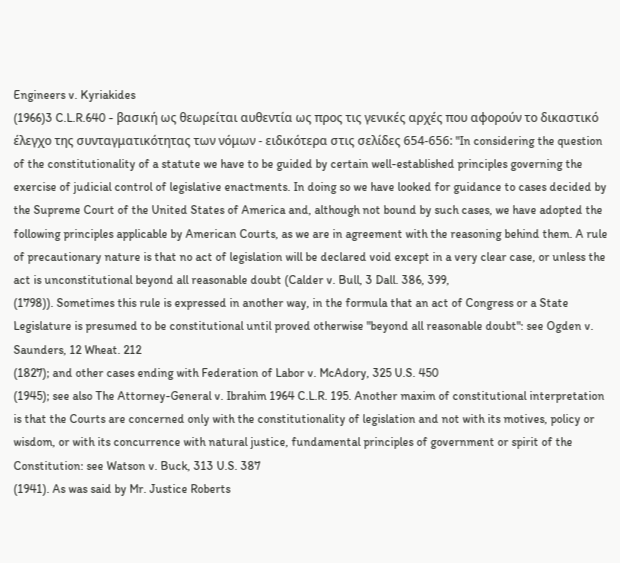Engineers v. Kyriakides
(1966)3 C.L.R.640 - βασική ως θεωρείται αυθεντία ως προς τις γενικές αρχές που αφορούν το δικαστικό έλεγχο της συνταγματικότητας των νόμων - ειδικότερα στις σελίδες 654-656: "In considering the question of the constitutionality of a statute we have to be guided by certain well-established principles governing the exercise of judicial control of legislative enactments. In doing so we have looked for guidance to cases decided by the Supreme Court of the United States of America and, although not bound by such cases, we have adopted the following principles applicable by American Courts, as we are in agreement with the reasoning behind them. A rule of precautionary nature is that no act of legislation will be declared void except in a very clear case, or unless the act is unconstitutional beyond all reasonable doubt (Calder v. Bull, 3 Dall. 386, 399,
(1798)). Sometimes this rule is expressed in another way, in the formula that an act of Congress or a State Legislature is presumed to be constitutional until proved otherwise "beyond all reasonable doubt": see Ogden v. Saunders, 12 Wheat. 212
(1827); and other cases ending with Federation of Labor v. McAdory, 325 U.S. 450
(1945); see also The Attorney-General v. Ibrahim 1964 C.L.R. 195. Another maxim of constitutional interpretation is that the Courts are concerned only with the constitutionality of legislation and not with its motives, policy or wisdom, or with its concurrence with natural justice, fundamental principles of government or spirit of the Constitution: see Watson v. Buck, 313 U.S. 387
(1941). As was said by Mr. Justice Roberts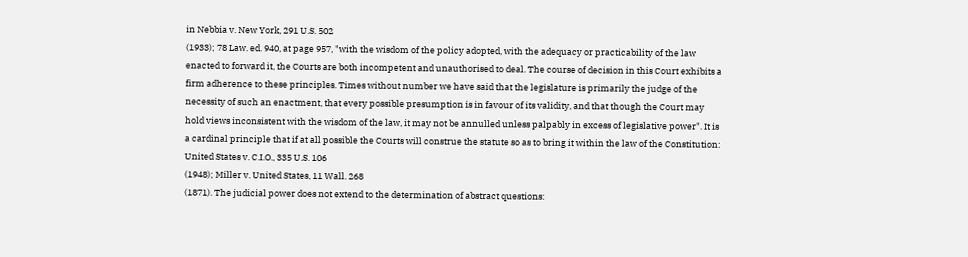in Nebbia v. New York, 291 U.S. 502
(1933); 78 Law. ed. 940, at page 957, "with the wisdom of the policy adopted, with the adequacy or practicability of the law enacted to forward it, the Courts are both incompetent and unauthorised to deal. The course of decision in this Court exhibits a firm adherence to these principles. Times without number we have said that the legislature is primarily the judge of the necessity of such an enactment, that every possible presumption is in favour of its validity, and that though the Court may hold views inconsistent with the wisdom of the law, it may not be annulled unless palpably in excess of legislative power". It is a cardinal principle that if at all possible the Courts will construe the statute so as to bring it within the law of the Constitution: United States v. C.I.O., 335 U.S. 106
(1948); Miller v. United States, 11 Wall. 268
(1871). The judicial power does not extend to the determination of abstract questions: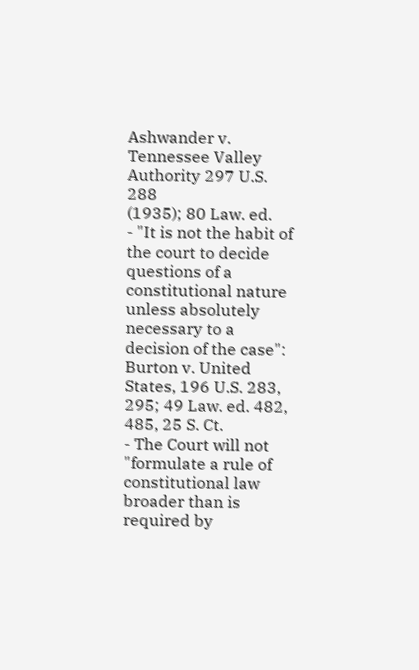Ashwander v. Tennessee Valley Authority 297 U.S. 288
(1935); 80 Law. ed.
- "It is not the habit of the court to decide questions of a constitutional nature unless absolutely necessary to a decision of the case": Burton v. United States, 196 U.S. 283, 295; 49 Law. ed. 482, 485, 25 S. Ct.
- The Court will not "formulate a rule of constitutional law broader than is required by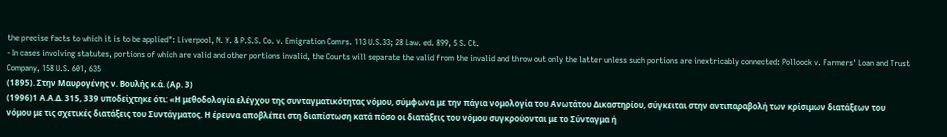the precise facts to which it is to be applied": Liverpool, N. Y. & P.S.S. Co. v. Emigration Comrs. 113 U.S.33; 28 Law. ed. 899, 5 S. Ct.
- In cases involving statutes, portions of which are valid and other portions invalid, the Courts will separate the valid from the invalid and throw out only the latter unless such portions are inextricably connected: Polloock v. Farmers' Loan and Trust Company, 158 U.S. 601, 635
(1895). Στην Μαυρογένης ν. Βουλής κ.ά. (Αρ. 3)
(1996)1 Α.Α.Δ. 315, 339 υποδείχτηκε ότι: «Η μεθοδολογία ελέγχου της συνταγματικότητας νόμου, σύμφωνα με την πάγια νομολογία του Ανωτάτου Δικαστηρίου, σύγκειται στην αντιπαραβολή των κρίσιμων διατάξεων του νόμου με τις σχετικές διατάξεις του Συντάγματος. Η έρευνα αποβλέπει στη διαπίστωση κατά πόσο οι διατάξεις του νόμου συγκρούονται με το Σύνταγμα ή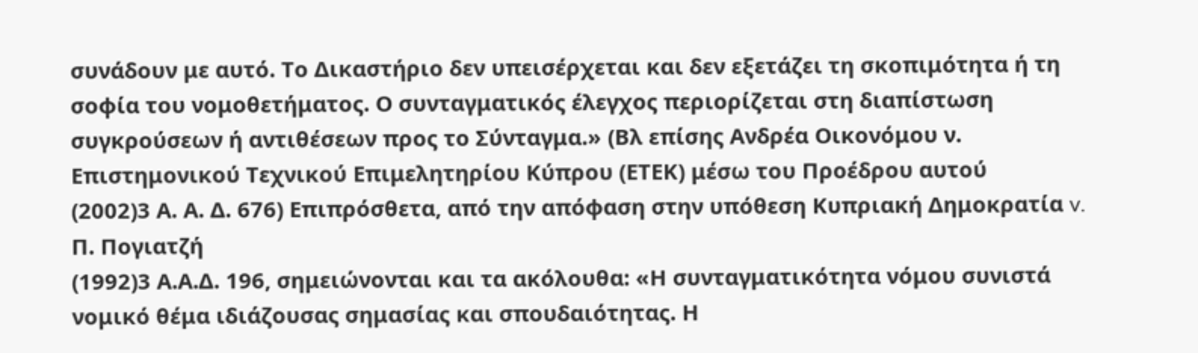συνάδουν με αυτό. Το Δικαστήριο δεν υπεισέρχεται και δεν εξετάζει τη σκοπιμότητα ή τη σοφία του νομοθετήματος. Ο συνταγματικός έλεγχος περιορίζεται στη διαπίστωση συγκρούσεων ή αντιθέσεων προς το Σύνταγμα.» (Βλ επίσης Ανδρέα Οικονόμου ν. Επιστημονικού Τεχνικού Επιμελητηρίου Κύπρου (ΕΤΕΚ) μέσω του Προέδρου αυτού
(2002)3 Α. Α. Δ. 676) Επιπρόσθετα, από την απόφαση στην υπόθεση Κυπριακή Δημοκρατία v. Π. Πογιατζή
(1992)3 Α.Α.Δ. 196, σημειώνονται και τα ακόλουθα: «Η συνταγματικότητα νόμου συνιστά νομικό θέμα ιδιάζουσας σημασίας και σπουδαιότητας. Η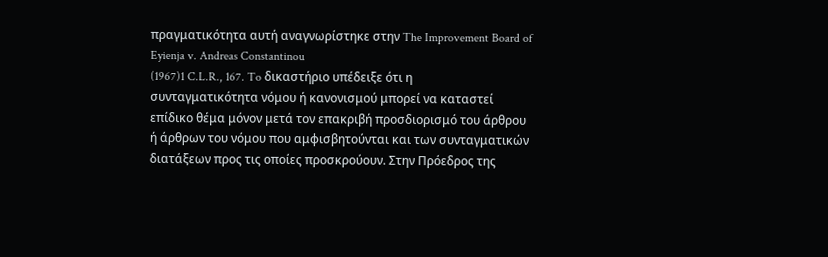πραγματικότητα αυτή αναγνωρίστηκε στην The Improvement Board of Eyienja v. Andreas Constantinou
(1967)1 C.L.R., 167. To δικαστήριο υπέδειξε ότι η συνταγματικότητα νόμου ή κανονισμού μπορεί να καταστεί επίδικο θέμα μόνον μετά τον επακριβή προσδιορισμό του άρθρου ή άρθρων του νόμου που αμφισβητούνται και των συνταγματικών διατάξεων προς τις οποίες προσκρούουν. Στην Πρόεδρος της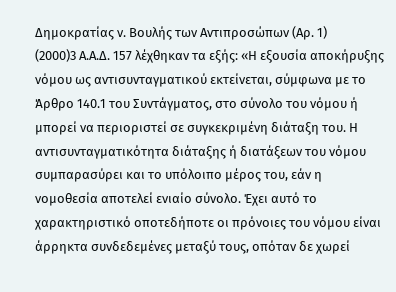Δημοκρατίας ν. Βουλής των Αντιπροσώπων (Αρ. 1)
(2000)3 Α.Α.Δ. 157 λέχθηκαν τα εξής: «Η εξουσία αποκήρυξης νόμου ως αντισυνταγματικού εκτείνεται, σύμφωνα με το Άρθρο 140.1 του Συντάγματος, στο σύνολο του νόμου ή μπορεί να περιοριστεί σε συγκεκριμένη διάταξη του. Η αντισυνταγματικότητα διάταξης ή διατάξεων του νόμου συμπαρασύρει και το υπόλοιπο μέρος του, εάν η νομοθεσία αποτελεί ενιαίο σύνολο. Έχει αυτό το χαρακτηριστικό οποτεδήποτε οι πρόνοιες του νόμου είναι άρρηκτα συνδεδεμένες μεταξύ τους, οπόταν δε χωρεί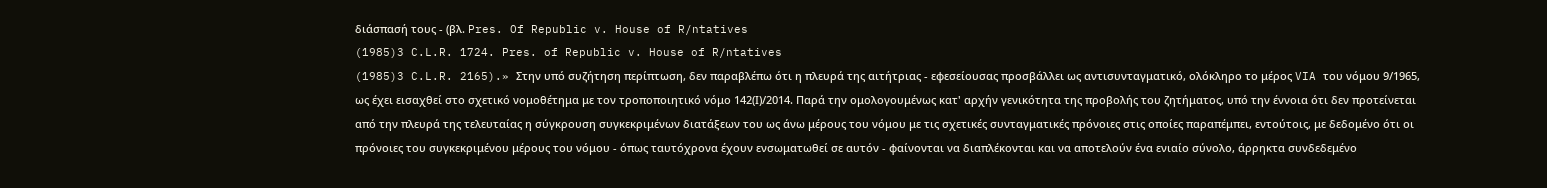διάσπασή τους - (βλ. Pres. Of Republic v. House of R/ntatives
(1985)3 C.L.R. 1724. Pres. of Republic v. House of R/ntatives
(1985)3 C.L.R. 2165).» Στην υπό συζήτηση περίπτωση, δεν παραβλέπω ότι η πλευρά της αιτήτριας - εφεσείουσας προσβάλλει ως αντισυνταγματικό, ολόκληρο το μέρος VIA του νόμου 9/1965, ως έχει εισαχθεί στο σχετικό νομοθέτημα με τον τροποποιητικό νόμο 142(Ι)/2014. Παρά την ομολογουμένως κατ' αρχήν γενικότητα της προβολής του ζητήματος, υπό την έννοια ότι δεν προτείνεται από την πλευρά της τελευταίας η σύγκρουση συγκεκριμένων διατάξεων του ως άνω μέρους του νόμου με τις σχετικές συνταγματικές πρόνοιες στις οποίες παραπέμπει, εντούτοις, με δεδομένο ότι οι πρόνοιες του συγκεκριμένου μέρους του νόμου - όπως ταυτόχρονα έχουν ενσωματωθεί σε αυτόν - φαίνονται να διαπλέκονται και να αποτελούν ένα ενιαίο σύνολο, άρρηκτα συνδεδεμένο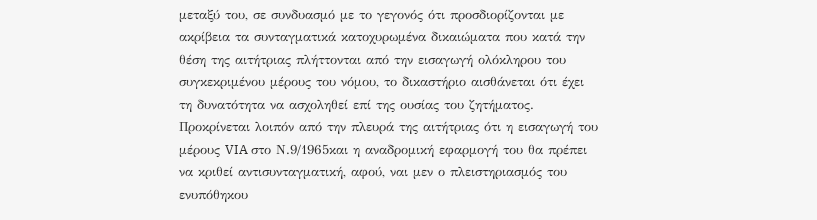μεταξύ του, σε συνδυασμό με το γεγονός ότι προσδιορίζονται με ακρίβεια τα συνταγματικά κατοχυρωμένα δικαιώματα που κατά την θέση της αιτήτριας πλήττονται από την εισαγωγή ολόκληρου του συγκεκριμένου μέρους του νόμου, το δικαστήριο αισθάνεται ότι έχει τη δυνατότητα να ασχοληθεί επί της ουσίας του ζητήματος. Προκρίνεται λοιπόν από την πλευρά της αιτήτριας ότι η εισαγωγή του μέρους VIA στο Ν.9/1965και η αναδρομική εφαρμογή του θα πρέπει να κριθεί αντισυνταγματική, αφού, ναι μεν ο πλειστηριασμός του ενυπόθηκου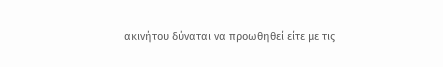ακινήτου δύναται να προωθηθεί είτε με τις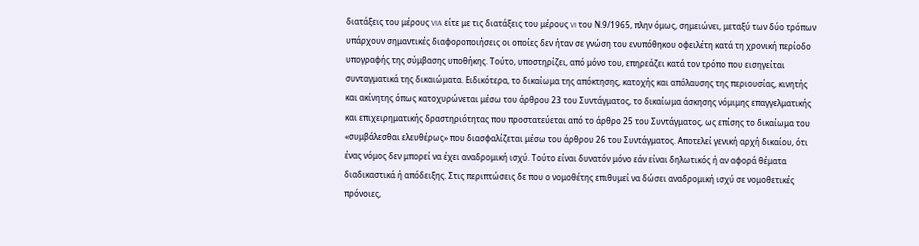διατάξεις του μέρους VIA είτε με τις διατάξεις του μέρους VI του Ν.9/1965, πλην όμως, σημειώνει, μεταξύ των δύο τρόπων υπάρχουν σημαντικές διαφοροποιήσεις οι οποίες δεν ήταν σε γνώση του ενυπόθηκου οφειλέτη κατά τη χρονική περίοδο υπογραφής της σύμβασης υποθήκης. Τούτο, υποστηρίζει, από μόνο του, επηρεάζει κατά τον τρόπο που εισηγείται συνταγματικά της δικαιώματα. Ειδικότερα, το δικαίωμα της απόκτησης, κατοχής και απόλαυσης της περιουσίας, κινητής και ακίνητης όπως κατοχυρώνεται μέσω του άρθρου 23 του Συντάγματος, το δικαίωμα άσκησης νόμιμης επαγγελματικής και επιχειρηματικής δραστηριότητας που προστατεύεται από το άρθρο 25 του Συντάγματος, ως επίσης το δικαίωμα του «συμβάλεσθαι ελευθέρως» που διασφαλίζεται μέσω του άρθρου 26 του Συντάγματος. Αποτελεί γενική αρχή δικαίου, ότι ένας νόμος δεν μπορεί να έχει αναδρομική ισχύ. Τούτο είναι δυνατόν μόνο εάν είναι δηλωτικός ή αν αφορά θέματα διαδικαστικά ή απόδειξης. Στις περιπτώσεις δε που ο νομοθέτης επιθυμεί να δώσει αναδρομική ισχύ σε νομοθετικές πρόνοιες,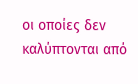οι οποίες δεν καλύπτονται από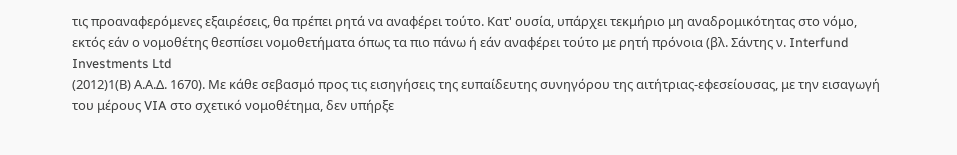τις προαναφερόμενες εξαιρέσεις, θα πρέπει ρητά να αναφέρει τούτο. Κατ' ουσία, υπάρχει τεκμήριο μη αναδρομικότητας στο νόμο, εκτός εάν ο νομοθέτης θεσπίσει νομοθετήματα όπως τα πιο πάνω ή εάν αναφέρει τούτο με ρητή πρόνοια (βλ. Σάντης ν. Interfund Investments Ltd
(2012)1(Β) Α.Α.Δ. 1670). Με κάθε σεβασμό προς τις εισηγήσεις της ευπαίδευτης συνηγόρου της αιτήτριας-εφεσείουσας, με την εισαγωγή του μέρους VIA στο σχετικό νομοθέτημα, δεν υπήρξε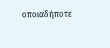οποιαδήποτε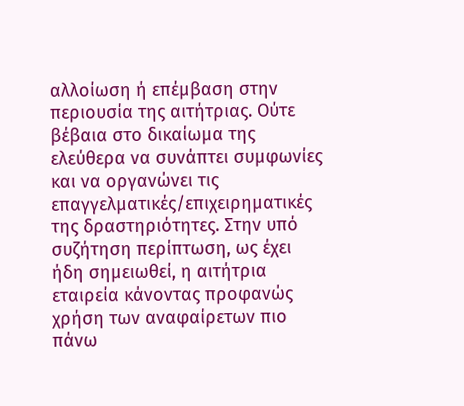αλλοίωση ή επέμβαση στην περιουσία της αιτήτριας. Ούτε βέβαια στο δικαίωμα της ελεύθερα να συνάπτει συμφωνίες και να οργανώνει τις επαγγελματικές/επιχειρηματικές της δραστηριότητες. Στην υπό συζήτηση περίπτωση, ως έχει ήδη σημειωθεί, η αιτήτρια εταιρεία κάνοντας προφανώς χρήση των αναφαίρετων πιο πάνω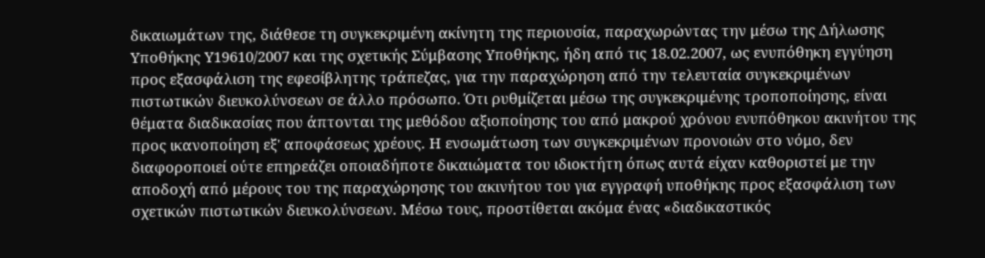δικαιωμάτων της, διάθεσε τη συγκεκριμένη ακίνητη της περιουσία, παραχωρώντας την μέσω της Δήλωσης Υποθήκης Υ19610/2007 και της σχετικής Σύμβασης Υποθήκης, ήδη από τις 18.02.2007, ως ενυπόθηκη εγγύηση προς εξασφάλιση της εφεσίβλητης τράπεζας, για την παραχώρηση από την τελευταία συγκεκριμένων πιστωτικών διευκολύνσεων σε άλλο πρόσωπο. Ότι ρυθμίζεται μέσω της συγκεκριμένης τροποποίησης, είναι θέματα διαδικασίας που άπτονται της μεθόδου αξιοποίησης του από μακρού χρόνου ενυπόθηκου ακινήτου της προς ικανοποίηση εξ' αποφάσεως χρέους. Η ενσωμάτωση των συγκεκριμένων προνοιών στο νόμο, δεν διαφοροποιεί ούτε επηρεάζει οποιαδήποτε δικαιώματα του ιδιοκτήτη όπως αυτά είχαν καθοριστεί με την αποδοχή από μέρους του της παραχώρησης του ακινήτου του για εγγραφή υποθήκης προς εξασφάλιση των σχετικών πιστωτικών διευκολύνσεων. Μέσω τους, προστίθεται ακόμα ένας «διαδικαστικός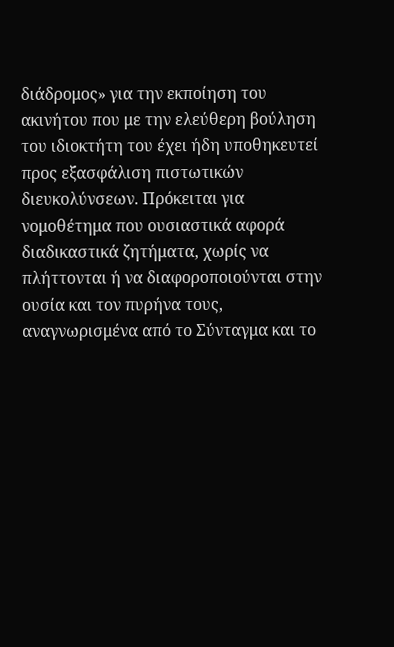διάδρομος» για την εκποίηση του ακινήτου που με την ελεύθερη βούληση του ιδιοκτήτη του έχει ήδη υποθηκευτεί προς εξασφάλιση πιστωτικών διευκολύνσεων. Πρόκειται για νομοθέτημα που ουσιαστικά αφορά διαδικαστικά ζητήματα, χωρίς να πλήττονται ή να διαφοροποιούνται στην ουσία και τον πυρήνα τους, αναγνωρισμένα από το Σύνταγμα και το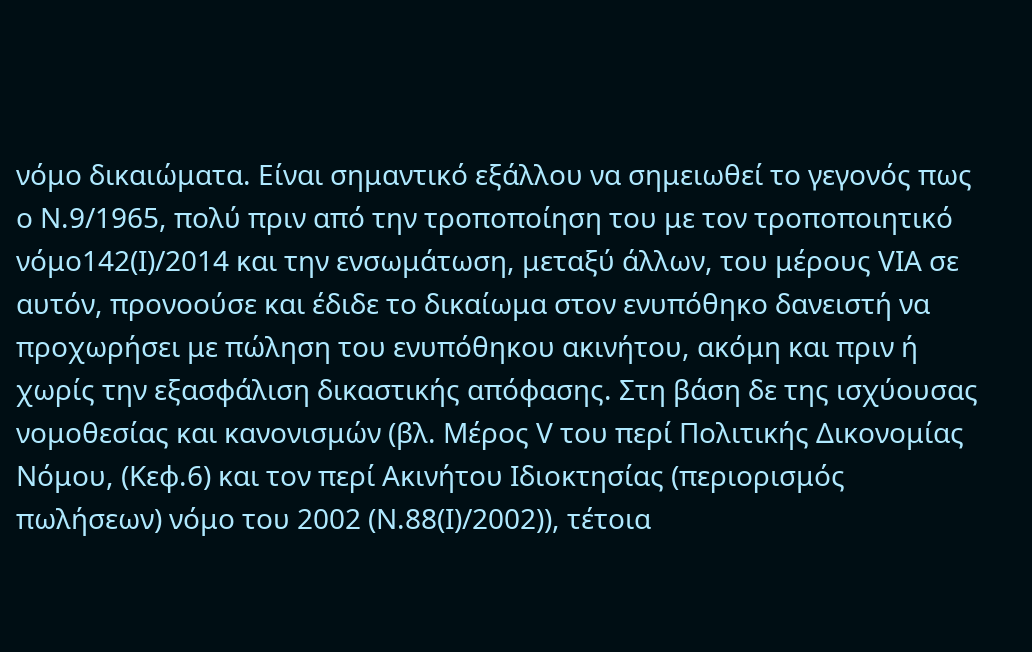νόμο δικαιώματα. Είναι σημαντικό εξάλλου να σημειωθεί το γεγονός πως ο Ν.9/1965, πολύ πριν από την τροποποίηση του με τον τροποποιητικό νόμο142(Ι)/2014 και την ενσωμάτωση, μεταξύ άλλων, του μέρους VIA σε αυτόν, προνοούσε και έδιδε το δικαίωμα στον ενυπόθηκο δανειστή να προχωρήσει με πώληση του ενυπόθηκου ακινήτου, ακόμη και πριν ή χωρίς την εξασφάλιση δικαστικής απόφασης. Στη βάση δε της ισχύουσας νομοθεσίας και κανονισμών (βλ. Μέρος V του περί Πολιτικής Δικονομίας Νόμου, (Κεφ.6) και τον περί Ακινήτου Ιδιοκτησίας (περιορισμός πωλήσεων) νόμο του 2002 (Ν.88(I)/2002)), τέτοια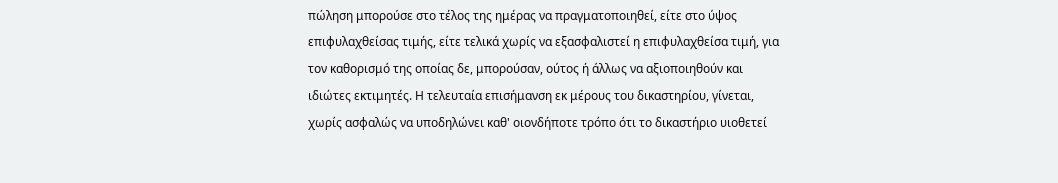πώληση μπορούσε στο τέλος της ημέρας να πραγματοποιηθεί, είτε στο ύψος επιφυλαχθείσας τιμής, είτε τελικά χωρίς να εξασφαλιστεί η επιφυλαχθείσα τιμή, για τον καθορισμό της οποίας δε, μπορούσαν, ούτος ή άλλως να αξιοποιηθούν και ιδιώτες εκτιμητές. Η τελευταία επισήμανση εκ μέρους του δικαστηρίου, γίνεται, χωρίς ασφαλώς να υποδηλώνει καθ' οιονδήποτε τρόπο ότι το δικαστήριο υιοθετεί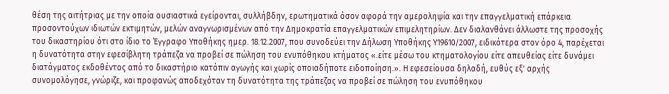θέση της αιτήτριας με την οποία ουσιαστικά εγείρονται, συλλήβδην, ερωτηματικά όσον αφορά την αμεροληψία και την επαγγελματική επάρκεια προσοντούχων ιδιωτών εκτιμητών, μελών αναγνωρισμένων από την Δημοκρατία επαγγελματικών επιμελητηρίων. Δεν διαλανθάνει άλλωστε της προσοχής του δικαστηρίου ότι στο ίδιο το Έγγραφο Υποθήκης ημερ. 18.12.2007, που συνοδεύει την Δήλωση Υποθήκης Υ19610/2007, ειδικότερα στον όρο 4, παρέχεται η δυνατότητα στην εφεσίβλητη τράπεζα να προβεί σε πώληση του ενυπόθηκου κτήματος «.είτε μέσω του κτηματολογίου είτε απευθείας είτε δυνάμει διατάγματος εκδοθέντος από το δικαστήριο κατόπιν αγωγής και χωρίς οποιαδήποτε ειδοποίηση.». Η εφεσείουσα δηλαδή, ευθύς εξ' αρχής συνομολόγησε, γνώριζε, και προφανώς αποδεχόταν τη δυνατότητα της τράπεζας να προβεί σε πώληση του ενυπόθηκου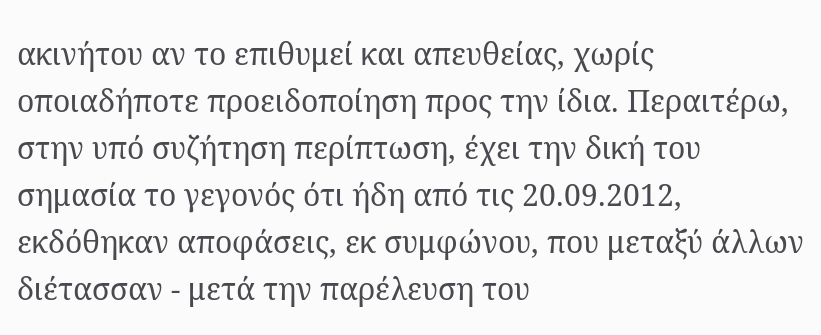ακινήτου αν το επιθυμεί και απευθείας, χωρίς οποιαδήποτε προειδοποίηση προς την ίδια. Περαιτέρω, στην υπό συζήτηση περίπτωση, έχει την δική του σημασία το γεγονός ότι ήδη από τις 20.09.2012, εκδόθηκαν αποφάσεις, εκ συμφώνου, που μεταξύ άλλων διέτασσαν - μετά την παρέλευση του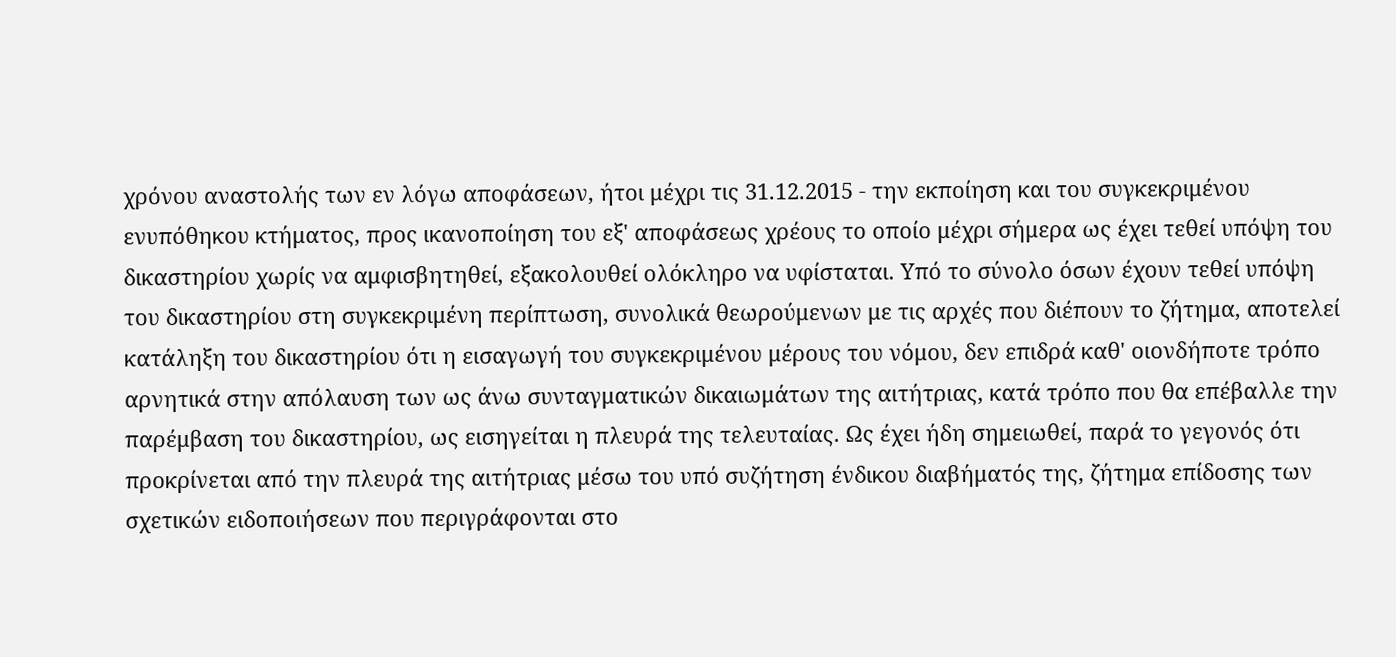χρόνου αναστολής των εν λόγω αποφάσεων, ήτοι μέχρι τις 31.12.2015 - την εκποίηση και του συγκεκριμένου ενυπόθηκου κτήματος, προς ικανοποίηση του εξ' αποφάσεως χρέους το οποίο μέχρι σήμερα ως έχει τεθεί υπόψη του δικαστηρίου χωρίς να αμφισβητηθεί, εξακολουθεί ολόκληρο να υφίσταται. Υπό το σύνολο όσων έχουν τεθεί υπόψη του δικαστηρίου στη συγκεκριμένη περίπτωση, συνολικά θεωρούμενων με τις αρχές που διέπουν το ζήτημα, αποτελεί κατάληξη του δικαστηρίου ότι η εισαγωγή του συγκεκριμένου μέρους του νόμου, δεν επιδρά καθ' οιονδήποτε τρόπο αρνητικά στην απόλαυση των ως άνω συνταγματικών δικαιωμάτων της αιτήτριας, κατά τρόπο που θα επέβαλλε την παρέμβαση του δικαστηρίου, ως εισηγείται η πλευρά της τελευταίας. Ως έχει ήδη σημειωθεί, παρά το γεγονός ότι προκρίνεται από την πλευρά της αιτήτριας μέσω του υπό συζήτηση ένδικου διαβήματός της, ζήτημα επίδοσης των σχετικών ειδοποιήσεων που περιγράφονται στο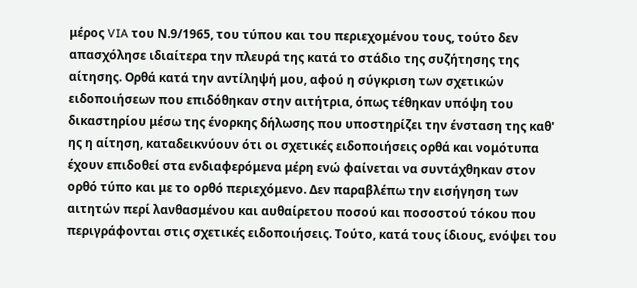μέρος VIA του Ν.9/1965, του τύπου και του περιεχομένου τους, τούτο δεν απασχόλησε ιδιαίτερα την πλευρά της κατά το στάδιο της συζήτησης της αίτησης. Ορθά κατά την αντίληψή μου, αφού η σύγκριση των σχετικών ειδοποιήσεων που επιδόθηκαν στην αιτήτρια, όπως τέθηκαν υπόψη του δικαστηρίου μέσω της ένορκης δήλωσης που υποστηρίζει την ένσταση της καθ' ης η αίτηση, καταδεικνύουν ότι οι σχετικές ειδοποιήσεις ορθά και νομότυπα έχουν επιδοθεί στα ενδιαφερόμενα μέρη ενώ φαίνεται να συντάχθηκαν στον ορθό τύπο και με το ορθό περιεχόμενο. Δεν παραβλέπω την εισήγηση των αιτητών περί λανθασμένου και αυθαίρετου ποσού και ποσοστού τόκου που περιγράφονται στις σχετικές ειδοποιήσεις. Τούτο, κατά τους ίδιους, ενόψει του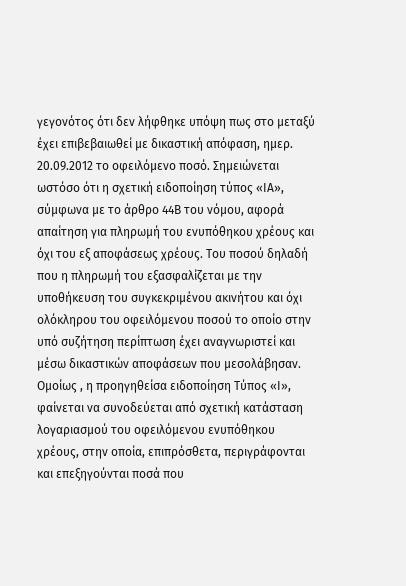γεγονότος ότι δεν λήφθηκε υπόψη πως στο μεταξύ έχει επιβεβαιωθεί με δικαστική απόφαση, ημερ. 20.09.2012 το οφειλόμενο ποσό. Σημειώνεται ωστόσο ότι η σχετική ειδοποίηση τύπος «ΙΑ», σύμφωνα με το άρθρο 44Β του νόμου, αφορά απαίτηση για πληρωμή του ενυπόθηκου χρέους και όχι του εξ αποφάσεως χρέους. Του ποσού δηλαδή που η πληρωμή του εξασφαλίζεται με την υποθήκευση του συγκεκριμένου ακινήτου και όχι ολόκληρου του οφειλόμενου ποσού το οποίο στην υπό συζήτηση περίπτωση έχει αναγνωριστεί και μέσω δικαστικών αποφάσεων που μεσολάβησαν. Ομοίως , η προηγηθείσα ειδοποίηση Τύπος «Ι», φαίνεται να συνοδεύεται από σχετική κατάσταση λογαριασμού του οφειλόμενου ενυπόθηκου χρέους, στην οποία, επιπρόσθετα, περιγράφονται και επεξηγούνται ποσά που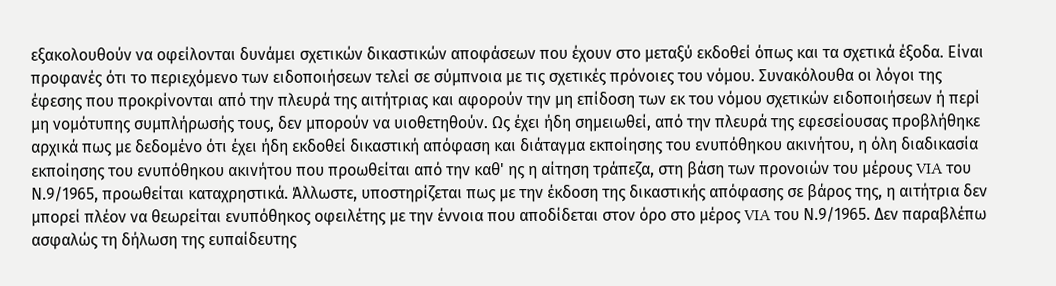εξακολουθούν να οφείλονται δυνάμει σχετικών δικαστικών αποφάσεων που έχουν στο μεταξύ εκδοθεί όπως και τα σχετικά έξοδα. Είναι προφανές ότι το περιεχόμενο των ειδοποιήσεων τελεί σε σύμπνοια με τις σχετικές πρόνοιες του νόμου. Συνακόλουθα οι λόγοι της έφεσης που προκρίνονται από την πλευρά της αιτήτριας και αφορούν την μη επίδοση των εκ του νόμου σχετικών ειδοποιήσεων ή περί μη νομότυπης συμπλήρωσής τους, δεν μπορούν να υιοθετηθούν. Ως έχει ήδη σημειωθεί, από την πλευρά της εφεσείουσας προβλήθηκε αρχικά πως με δεδομένο ότι έχει ήδη εκδοθεί δικαστική απόφαση και διάταγμα εκποίησης του ενυπόθηκου ακινήτου, η όλη διαδικασία εκποίησης του ενυπόθηκου ακινήτου που προωθείται από την καθ' ης η αίτηση τράπεζα, στη βάση των προνοιών του μέρους VIA του Ν.9/1965, προωθείται καταχρηστικά. Άλλωστε, υποστηρίζεται πως με την έκδοση της δικαστικής απόφασης σε βάρος της, η αιτήτρια δεν μπορεί πλέον να θεωρείται ενυπόθηκος οφειλέτης με την έννοια που αποδίδεται στον όρο στο μέρος VIA του Ν.9/1965. Δεν παραβλέπω ασφαλώς τη δήλωση της ευπαίδευτης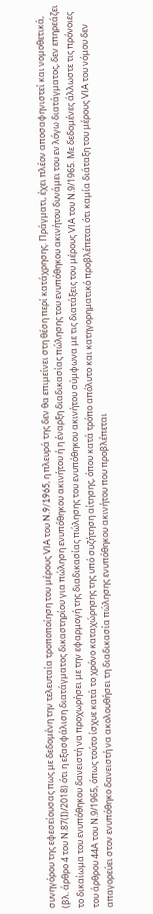συνηγόρου της εφεσείουσας πως με δεδομένη την τελευταία τροποποίηση του μέρους VIA του N.9/1965, η πλευρά της δεν θα επιμείνει στη θέση περί κατάχρησης. Πράγματι, έχει πλέον αποσαφηνιστεί και νομοθετικά, (βλ. άρθρο 4 του Ν.87(Ι)/2018) ότι η εξασφάλιση διατάγματος δικαστηρίου για πώληση ενυπόθηκου ακινήτου ή η έναρξη διαδικασίας πώλησης του ενυπόθηκου ακινήτου δυνάμει του εν λόγω διατάγματος, δεν επηρεάζει το δικαίωμα του ενυπόθηκου δανειστή να προχωρήσει με την εφαρμογή της διαδικασίας πώλησης του ενυπόθηκου ακινήτου σύμφωνα με τις διατάξεις του μέρους VIA του Ν.9/1965. Με δεδομένες άλλωστε τις πρόνοιες του άρθρου 44Α του Ν.9/1965, όπως τούτο ίσχυε κατά το χρόνο καταχώρησης της υπό συζήτηση αίτησης, όπου κατά τρόπο απόλυτο και κατηγορηματικό προβλέπεται ότι καμία διάταξη του μέρους VIA του νόμου δεν απαγορεύει στον ενυπόθηκο δανειστή να ακολουθήσει τη διαδικασία πώλησης ενυπόθηκου ακινήτου που προβλέπεται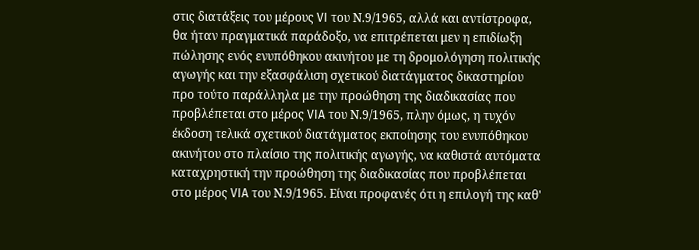στις διατάξεις του μέρους VI του Ν.9/1965, αλλά και αντίστροφα, θα ήταν πραγματικά παράδοξο, να επιτρέπεται μεν η επιδίωξη πώλησης ενός ενυπόθηκου ακινήτου με τη δρομολόγηση πολιτικής αγωγής και την εξασφάλιση σχετικού διατάγματος δικαστηρίου προ τούτο παράλληλα με την προώθηση της διαδικασίας που προβλέπεται στο μέρος VIA του Ν.9/1965, πλην όμως, η τυχόν έκδοση τελικά σχετικού διατάγματος εκποίησης του ενυπόθηκου ακινήτου στο πλαίσιο της πολιτικής αγωγής, να καθιστά αυτόματα καταχρηστική την προώθηση της διαδικασίας που προβλέπεται στο μέρος VIA του Ν.9/1965. Είναι προφανές ότι η επιλογή της καθ'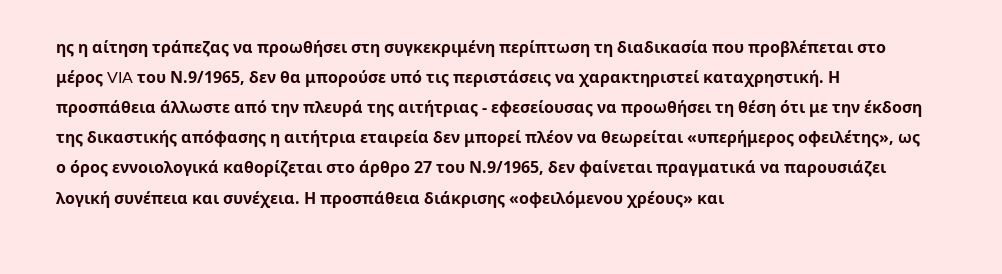ης η αίτηση τράπεζας να προωθήσει στη συγκεκριμένη περίπτωση τη διαδικασία που προβλέπεται στο μέρος VIA του Ν.9/1965, δεν θα μπορούσε υπό τις περιστάσεις να χαρακτηριστεί καταχρηστική. Η προσπάθεια άλλωστε από την πλευρά της αιτήτριας - εφεσείουσας να προωθήσει τη θέση ότι με την έκδοση της δικαστικής απόφασης η αιτήτρια εταιρεία δεν μπορεί πλέον να θεωρείται «υπερήμερος οφειλέτης», ως ο όρος εννοιολογικά καθορίζεται στο άρθρο 27 του Ν.9/1965, δεν φαίνεται πραγματικά να παρουσιάζει λογική συνέπεια και συνέχεια. Η προσπάθεια διάκρισης «οφειλόμενου χρέους» και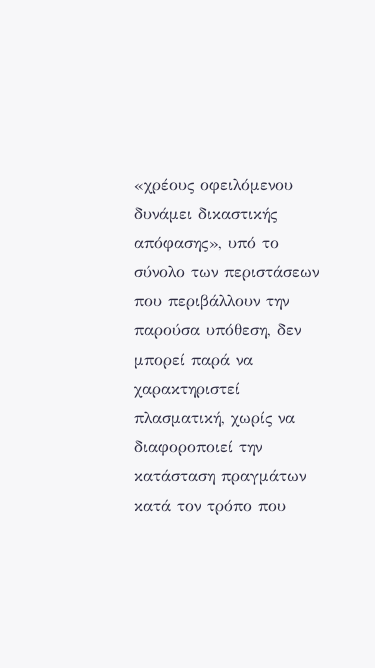«χρέους οφειλόμενου δυνάμει δικαστικής απόφασης», υπό το σύνολο των περιστάσεων που περιβάλλουν την παρούσα υπόθεση, δεν μπορεί παρά να χαρακτηριστεί πλασματική, χωρίς να διαφοροποιεί την κατάσταση πραγμάτων κατά τον τρόπο που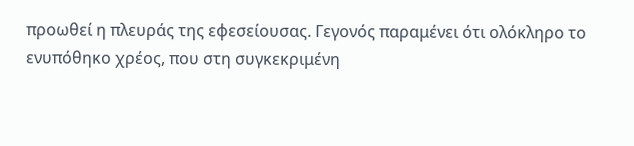προωθεί η πλευράς της εφεσείουσας. Γεγονός παραμένει ότι ολόκληρο το ενυπόθηκο χρέος, που στη συγκεκριμένη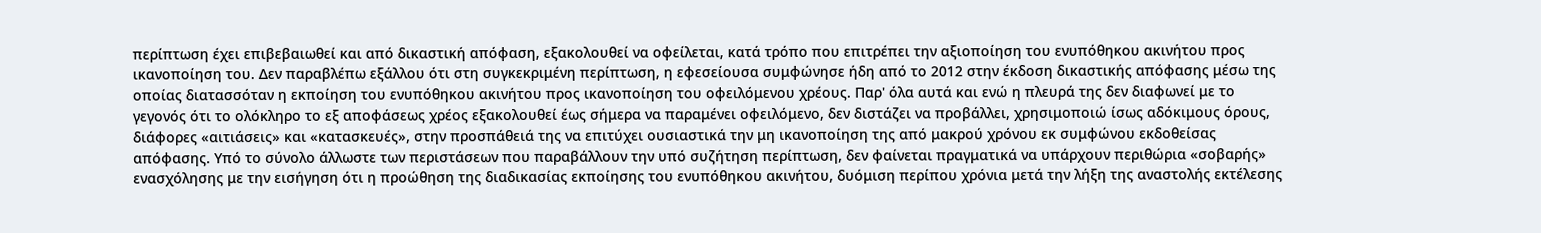περίπτωση έχει επιβεβαιωθεί και από δικαστική απόφαση, εξακολουθεί να οφείλεται, κατά τρόπο που επιτρέπει την αξιοποίηση του ενυπόθηκου ακινήτου προς ικανοποίηση του. Δεν παραβλέπω εξάλλου ότι στη συγκεκριμένη περίπτωση, η εφεσείουσα συμφώνησε ήδη από το 2012 στην έκδοση δικαστικής απόφασης μέσω της οποίας διατασσόταν η εκποίηση του ενυπόθηκου ακινήτου προς ικανοποίηση του οφειλόμενου χρέους. Παρ' όλα αυτά και ενώ η πλευρά της δεν διαφωνεί με το γεγονός ότι το ολόκληρο το εξ αποφάσεως χρέος εξακολουθεί έως σήμερα να παραμένει οφειλόμενο, δεν διστάζει να προβάλλει, χρησιμοποιώ ίσως αδόκιμους όρους, διάφορες «αιτιάσεις» και «κατασκευές», στην προσπάθειά της να επιτύχει ουσιαστικά την μη ικανοποίηση της από μακρού χρόνου εκ συμφώνου εκδοθείσας απόφασης. Υπό το σύνολο άλλωστε των περιστάσεων που παραβάλλουν την υπό συζήτηση περίπτωση, δεν φαίνεται πραγματικά να υπάρχουν περιθώρια «σοβαρής» ενασχόλησης με την εισήγηση ότι η προώθηση της διαδικασίας εκποίησης του ενυπόθηκου ακινήτου, δυόμιση περίπου χρόνια μετά την λήξη της αναστολής εκτέλεσης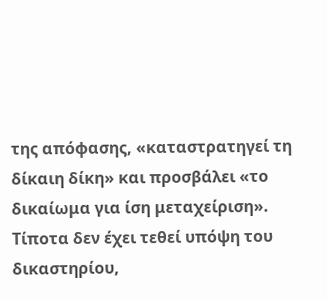της απόφασης, «καταστρατηγεί τη δίκαιη δίκη» και προσβάλει «το δικαίωμα για ίση μεταχείριση». Τίποτα δεν έχει τεθεί υπόψη του δικαστηρίου,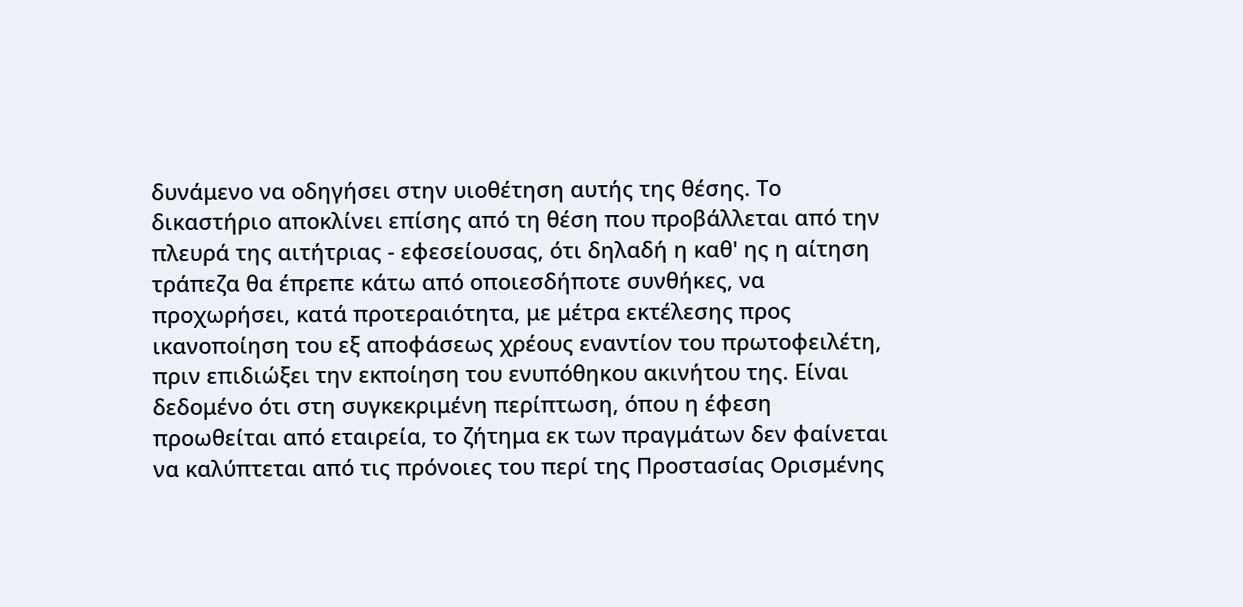δυνάμενο να οδηγήσει στην υιοθέτηση αυτής της θέσης. Το δικαστήριο αποκλίνει επίσης από τη θέση που προβάλλεται από την πλευρά της αιτήτριας - εφεσείουσας, ότι δηλαδή η καθ' ης η αίτηση τράπεζα θα έπρεπε κάτω από οποιεσδήποτε συνθήκες, να προχωρήσει, κατά προτεραιότητα, με μέτρα εκτέλεσης προς ικανοποίηση του εξ αποφάσεως χρέους εναντίον του πρωτοφειλέτη, πριν επιδιώξει την εκποίηση του ενυπόθηκου ακινήτου της. Είναι δεδομένο ότι στη συγκεκριμένη περίπτωση, όπου η έφεση προωθείται από εταιρεία, το ζήτημα εκ των πραγμάτων δεν φαίνεται να καλύπτεται από τις πρόνοιες του περί της Προστασίας Ορισμένης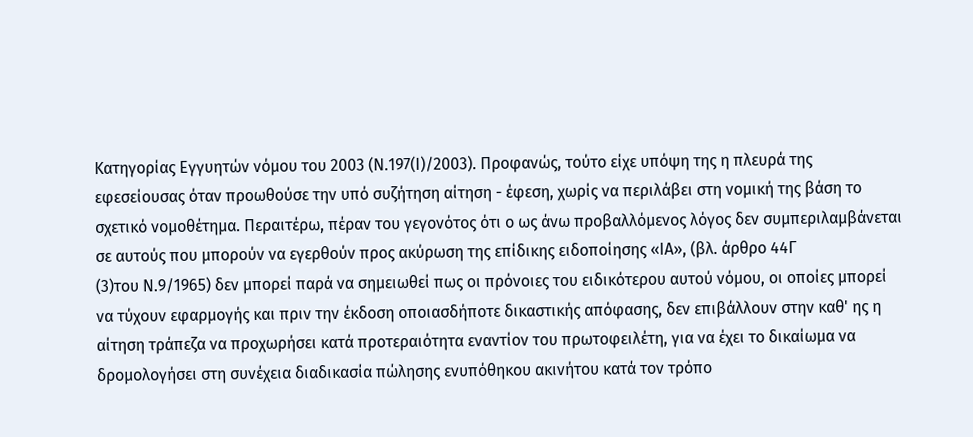Κατηγορίας Εγγυητών νόμου του 2003 (Ν.197(Ι)/2003). Προφανώς, τούτο είχε υπόψη της η πλευρά της εφεσείουσας όταν προωθούσε την υπό συζήτηση αίτηση - έφεση, χωρίς να περιλάβει στη νομική της βάση το σχετικό νομοθέτημα. Περαιτέρω, πέραν του γεγονότος ότι ο ως άνω προβαλλόμενος λόγος δεν συμπεριλαμβάνεται σε αυτούς που μπορούν να εγερθούν προς ακύρωση της επίδικης ειδοποίησης «ΙΑ», (βλ. άρθρο 44Γ
(3)του Ν.9/1965) δεν μπορεί παρά να σημειωθεί πως οι πρόνοιες του ειδικότερου αυτού νόμου, οι οποίες μπορεί να τύχουν εφαρμογής και πριν την έκδοση οποιασδήποτε δικαστικής απόφασης, δεν επιβάλλουν στην καθ' ης η αίτηση τράπεζα να προχωρήσει κατά προτεραιότητα εναντίον του πρωτοφειλέτη, για να έχει το δικαίωμα να δρομολογήσει στη συνέχεια διαδικασία πώλησης ενυπόθηκου ακινήτου κατά τον τρόπο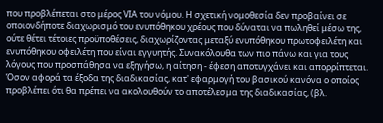που προβλέπεται στο μέρος VIA του νόμου. Η σχετική νομοθεσία δεν προβαίνει σε οποιονδήποτε διαχωρισμό του ενυπόθηκου χρέους που δύναται να πωληθεί μέσω της, ούτε θέτει τέτοιες προϋποθέσεις, διαχωρίζοντας μεταξύ ενυπόθηκου πρωτοφειλέτη και ενυπόθηκου οφειλέτη που είναι εγγυητής. Συνακόλουθα των πιο πάνω και για τους λόγους που προσπάθησα να εξηγήσω, η αίτηση - έφεση αποτυγχάνει και απορρίπτεται. Όσον αφορά τα έξοδα της διαδικασίας, κατ' εφαρμογή του βασικού κανόνα ο οποίος προβλέπει ότι θα πρέπει να ακολουθούν το αποτέλεσμα της διαδικασίας, (βλ.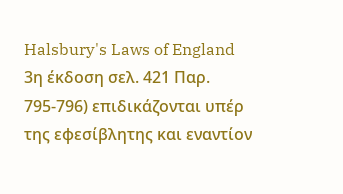Halsbury's Laws of England 3η έκδοση σελ. 421 Παρ. 795-796) επιδικάζονται υπέρ της εφεσίβλητης και εναντίον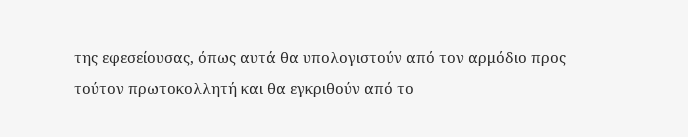της εφεσείουσας, όπως αυτά θα υπολογιστούν από τον αρμόδιο προς τούτον πρωτοκολλητή και θα εγκριθούν από το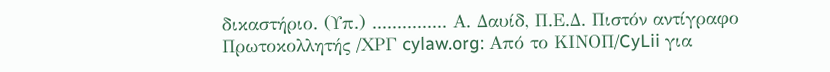δικαστήριο. (Υπ.) ............... Α. Δαυίδ, Π.Ε.Δ. Πιστόν αντίγραφο Πρωτοκολλητής /ΧΡΓ cylaw.org: Από το ΚΙΝOΠ/CyLii για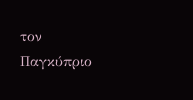τον Παγκύπριο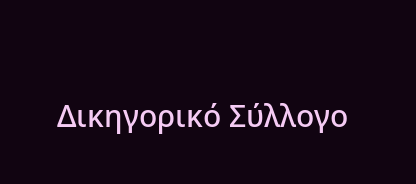Δικηγορικό Σύλλογο